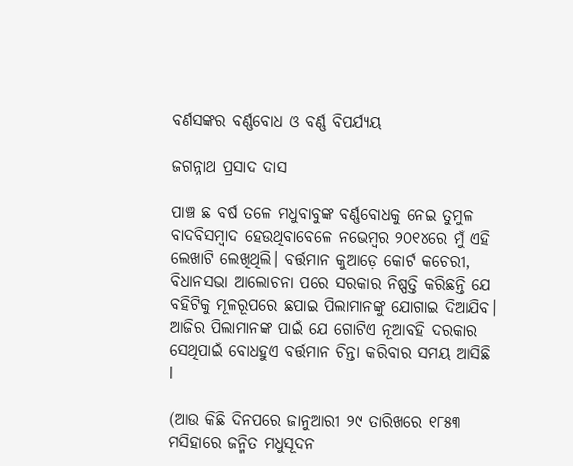ବର୍ଣସଙ୍କର ବର୍ଣ୍ଣବୋଧ ଓ ବର୍ଣ୍ଣ ବିପର୍ଯ୍ୟୟ

ଜଗନ୍ନାଥ ପ୍ରସାଦ ଦାସ

ପାଞ୍ଚ ଛ ବର୍ଷ ତଳେ ମଧୁବାବୁଙ୍କ ବର୍ଣ୍ଣବୋଧକୁ ନେଇ ତୁମୁଳ ବାଦବିସମ୍ବାଦ ହେଉଥିବାବେଳେ ନଭେମ୍ବର ୨୦୧୪ରେ ମୁଁ ଏହି ଲେଖାଟି ଲେଖିଥିଲି। ବର୍ତ୍ତମାନ କୁଆଡ଼େ କୋର୍ଟ କଚେରୀ, ବିଧାନସଭା ଆଲୋଚନା ପରେ ସରକାର ନିଷ୍ପତ୍ତି କରିଛନ୍ତି ଯେ ବହିଟିକୁ ମୂଳରୂପରେ ଛପାଇ ପିଲାମାନଙ୍କୁ ଯୋଗାଇ ଦିଆଯିବ। ଆଜିର ପିଲାମାନଙ୍କ ପାଇଁ ଯେ ଗୋଟିଏ ନୂଆବହି ଦରକାର ସେଥିପାଇଁ ବୋଧହୁଏ ବର୍ତ୍ତମାନ ଚିନ୍ତା କରିବାର ସମୟ ଆସିଛି l

(ଆଉ କିଛି ଦିନପରେ ଜାନୁଆରୀ ୨୯ ତାରିଖରେ ୧୮୫୩ ମସିହାରେ ଜନ୍ମିତ ମଧୁସୂଦନ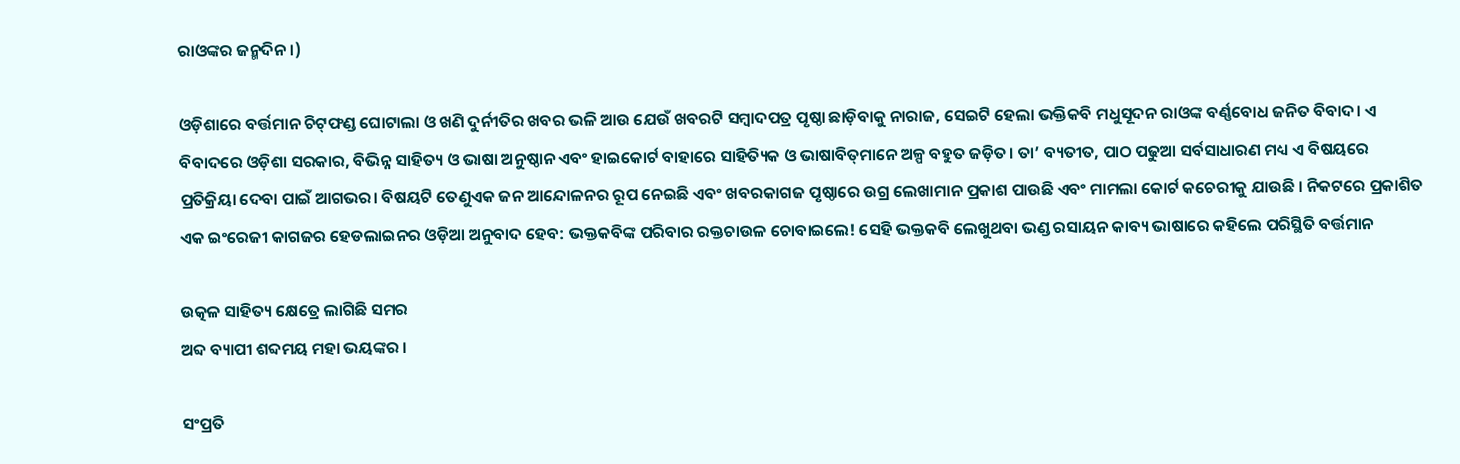ରାଓଙ୍କର ଜନ୍ମଦିନ।)

ଓଡ଼ିଶାରେ ବର୍ତ୍ତମାନ ଚିଟ୍‌ଫଣ୍ଡ ଘୋଟାଲା ଓ ଖଣି ଦୁର୍ନୀତିର ଖବର ଭଳି ଆଉ ଯେଉଁ ଖବରଟି ସମ୍ବାଦପତ୍ର ପୃଷ୍ଠା ଛାଡ଼ିବାକୁ ନାରାଜ, ସେଇଟି ହେଲା ଭକ୍ତିକବି ମଧୁସୂଦନ ରାଓଙ୍କ ବର୍ଣ୍ଣବୋଧ ଜନିତ ବିବାଦ। ଏ ବିବାଦରେ ଓଡ଼ିଶା ସରକାର, ବିଭିନ୍ନ ସାହିତ୍ୟ ଓ ଭାଷା ଅନୁଷ୍ଠାନ ଏବଂ ହାଇକୋର୍ଟ ବାହାରେ ସାହିତ୍ୟିକ ଓ ଭାଷାବିତ୍‌ମାନେ ଅଳ୍ପ ବହୁତ ଜଡ଼ିତ। ତା’ ବ୍ୟତୀତ, ପାଠ ପଢୁଆ ସର୍ବସାଧାରଣ ମଧ୍ୟ ଏ ବିଷୟରେ ପ୍ରତିକ୍ରିୟା ଦେବା ପାଇଁ ଆଗଭର। ବିଷୟଟି ତେଣୁଏକ ଜନ ଆନ୍ଦୋଳନର ରୂପ ନେଇଛି ଏବଂ ଖବରକାଗଜ ପୃଷ୍ଠାରେ ଉଗ୍ର ଲେଖାମାନ ପ୍ରକାଶ ପାଉଛି ଏବଂ ମାମଲା କୋର୍ଟ କଚେରୀକୁ ଯାଉଛି । ନିକଟରେ ପ୍ରକାଶିତ ଏକ ଇଂରେଜୀ କାଗଜର ହେଡଲାଇନର ଓଡ଼ିଆ ଅନୁବାଦ ହେବ: ଭକ୍ତକବିଙ୍କ ପରିବାର ରକ୍ତଚାଉଳ ଚୋବାଇଲେ! ସେହି ଭକ୍ତକବି ଲେଖୁଥବା ଭଣ୍ଡ ରସାୟନ କାବ୍ୟ ଭାଷାରେ କହିଲେ ପରିସ୍ଥିତି ବର୍ତ୍ତମାନ

ଉତ୍କଳ ସାହିତ୍ୟ କ୍ଷେତ୍ରେ ଲାଗିଛି ସମର
ଅବ୍ଦ ବ୍ୟାପୀ ଶବ୍ଦମୟ ମହା ଭୟଙ୍କର ।

ସଂପ୍ରତି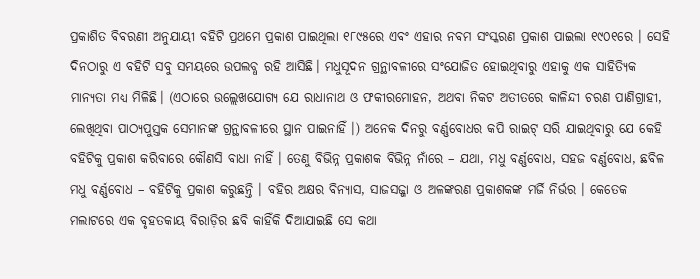ପ୍ରକାଶିତ ବିବରଣୀ ଅନୁଯାୟୀ ବହିଟି ପ୍ରଥମେ ପ୍ରକାଶ ପାଇଥିଲା ୧୮୯୫ରେ ଏବଂ ଏହାର ନବମ ସଂସ୍କରଣ ପ୍ରକାଶ ପାଇଲା ୧୯୦୧ରେ । ସେହି ଦିନଠାରୁ ଏ ବହିଟି ସବୁ ସମୟରେ ଉପଲବ୍ଧ ରହି ଆସିଛି। ମଧୁସୂଦନ ଗ୍ରନ୍ଥାବଳୀରେ ସଂଯୋଜିତ ହୋଇଥିବାରୁ ଏହାକୁ ଏକ ସାହିତ୍ୟିକ ମାନ୍ୟତା ମଧ୍ୟ ମିଳିଛି। (ଏଠାରେ ଉଲ୍ଲେଖଯୋଗ୍ୟ ଯେ ରାଧାନାଥ ଓ ଫକୀରମୋହନ, ଅଥବା ନିକଟ ଅତୀତରେ କାଳିନ୍ଦୀ ଚରଣ ପାଣିଗ୍ରାହୀ, ଲେଖିଥିବା ପାଠ୍ୟପୁସ୍ତକ ସେମାନଙ୍କ ଗ୍ରନ୍ଥାବଳୀରେ ସ୍ଥାନ ପାଇନାହିଁ ।) ଅନେକ ଦିନରୁ ବର୍ଣ୍ଣବୋଧର କପି ରାଇଟ୍ ସରି ଯାଇଥିବାରୁ ଯେ କେହି ବହିଟିକୁ ପ୍ରକାଶ କରିବାରେ କୌଣସି ବାଧା ନାହିଁ । ତେଣୁ ବିଭିନ୍ନ ପ୍ରକାଶକ ବିଭିନ୍ନ ନାଁରେ – ଯଥା, ମଧୁ ବର୍ଣ୍ଣବୋଧ, ସହଜ ବର୍ଣ୍ଣବୋଧ, ଛବିଳ ମଧୁ ବର୍ଣ୍ଣବୋଧ – ବହିଟିକୁ ପ୍ରକାଶ କରୁଛନ୍ତି । ବହିର ଅକ୍ଷର ବିନ୍ୟାସ, ସାଜସଜ୍ଜା ଓ ଅଳଙ୍କରଣ ପ୍ରକାଶକଙ୍କ ମର୍ଜି ନିର୍ଭର । କେତେକ ମଲାଟରେ ଏକ ବୃହତକାୟ ବିରାଡ଼ିର ଛବି କାହିଁକି ଦିଆଯାଇଛି ସେ କଥା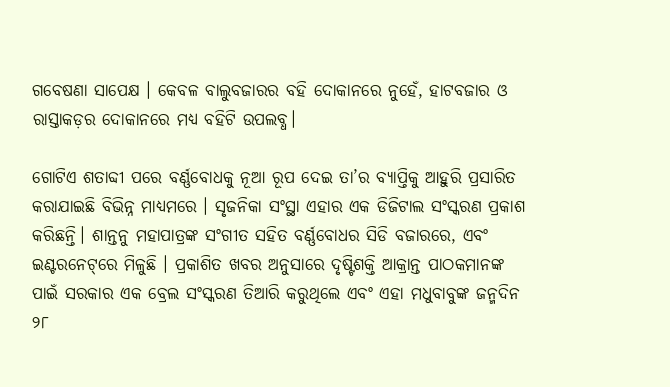ଗବେଷଣା ସାପେକ୍ଷ । କେବଳ ବାଲୁବଜାରର ବହି ଦୋକାନରେ ନୁହେଁ, ହାଟବଜାର ଓ ରାସ୍ତାକଡ଼ର ଦୋକାନରେ ମଧ୍ୟ ବହିଟି ଉପଲବ୍ଧ।

ଗୋଟିଏ ଶତାବ୍ଦୀ ପରେ ବର୍ଣ୍ଣବୋଧକୁ ନୂଆ ରୂପ ଦେଇ ତା’ର ବ୍ୟାପ୍ତିକୁ ଆହୁରି ପ୍ରସାରିତ କରାଯାଇଛି ବିଭିନ୍ନ ମାଧ୍ୟମରେ । ସୃଜନିକା ସଂସ୍ଥା ଏହାର ଏକ ଡିଜିଟାଲ ସଂସ୍କରଣ ପ୍ରକାଶ କରିଛନ୍ତି। ଶାନ୍ତନୁ ମହାପାତ୍ରଙ୍କ ସଂଗୀତ ସହିତ ବର୍ଣ୍ଣବୋଧର ସିଡି ବଜାରରେ, ଏବଂ ଇଣ୍ଟରନେଟ୍‌ରେ ମିଳୁଛି । ପ୍ରକାଶିତ ଖବର ଅନୁସାରେ ଦୃଷ୍ଟିଶକ୍ତି ଆକ୍ରାନ୍ତ ପାଠକମାନଙ୍କ ପାଇଁ ସରକାର ଏକ ବ୍ରେଲ ସଂସ୍କରଣ ତିଆରି କରୁଥିଲେ ଏବଂ ଏହା ମଧୁବାବୁଙ୍କ ଜନ୍ମଦିନ ୨୮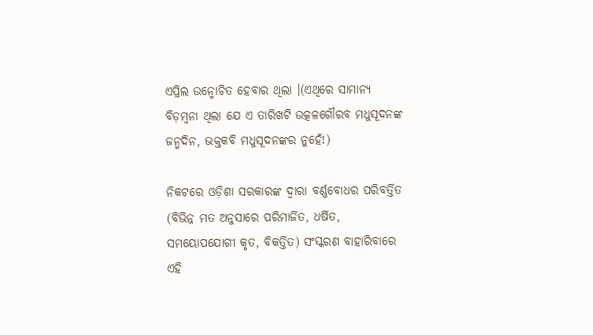ଏପ୍ରିଲ ଉନ୍ମୋଚିତ ହେବାର ଥିଲା ।(ଏଥିରେ ସାମାନ୍ୟ ବିଡ଼ମ୍ବନା ଥିଲା ଯେ ଏ ତାରିଖଟି ଉତ୍କଳଗୌରବ ମଧୁସୂଦନଙ୍କ ଜନ୍ମଦିନ, ଭକ୍ତକବି ମଧୁସୂଦନଙ୍କର ନୁହେଁ!)

ନିକଟରେ ଓଡ଼ିଶା ସରକାରଙ୍କ ଦ୍ଵାରା ବର୍ଣ୍ଣବୋଧର ପରିବର୍ତ୍ତିତ (ବିଭିନ୍ନ ମତ ଅନୁସାରେ ପରିମାର୍ଜିତ, ଧର୍ଷିତ, ସମୟୋପଯୋଗୀ କୃତ, ବିକର୍ତ୍ତିତ) ସଂସ୍କରଣ ବାହାରିବାରେ ଏହି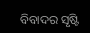ବିବାଦର ସୃଷ୍ଟି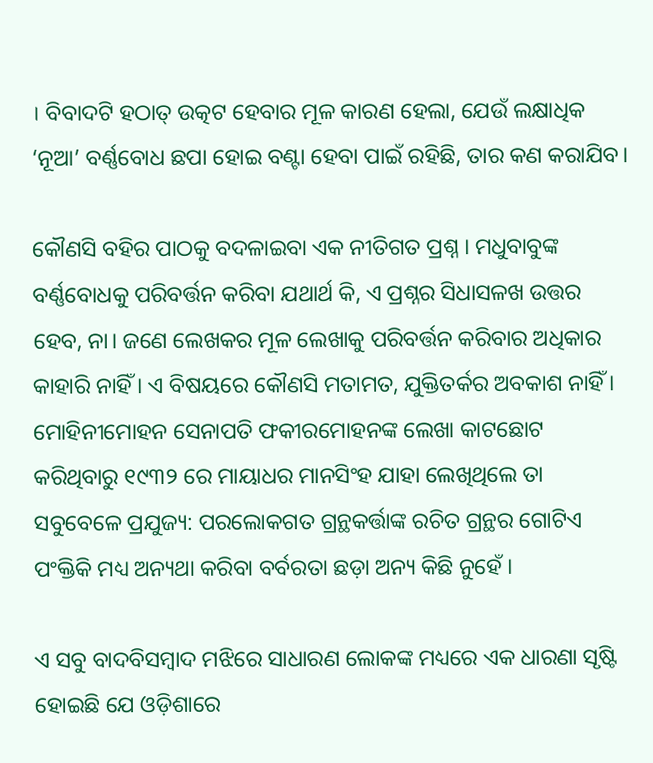। ବିବାଦଟି ହଠାତ୍ ଉତ୍କଟ ହେବାର ମୂଳ କାରଣ ହେଲା, ଯେଉଁ ଲକ୍ଷାଧିକ ‘ନୂଆ’ ବର୍ଣ୍ଣବୋଧ ଛପା ହୋଇ ବଣ୍ଟା ହେବା ପାଇଁ ରହିଛି, ତାର କଣ କରାଯିବ।

କୌଣସି ବହିର ପାଠକୁ ବଦଳାଇବା ଏକ ନୀତିଗତ ପ୍ରଶ୍ନ । ମଧୁବାବୁଙ୍କ ବର୍ଣ୍ଣବୋଧକୁ ପରିବର୍ତ୍ତନ କରିବା ଯଥାର୍ଥ କି, ଏ ପ୍ରଶ୍ନର ସିଧାସଳଖ ଉତ୍ତର ହେବ, ନା। ଜଣେ ଲେଖକର ମୂଳ ଲେଖାକୁ ପରିବର୍ତ୍ତନ କରିବାର ଅଧିକାର କାହାରି ନାହିଁ । ଏ ବିଷୟରେ କୌଣସି ମତାମତ, ଯୁକ୍ତିତର୍କର ଅବକାଶ ନାହିଁ । ମୋହିନୀମୋହନ ସେନାପତି ଫକୀରମୋହନଙ୍କ ଲେଖା କାଟଛୋଟ କରିଥିବାରୁ ୧୯୩୨ ରେ ମାୟାଧର ମାନସିଂହ ଯାହା ଲେଖିଥିଲେ ତା ସବୁବେଳେ ପ୍ରଯୁଜ୍ୟ: ପରଲୋକଗତ ଗ୍ରନ୍ଥକର୍ତ୍ତାଙ୍କ ରଚିତ ଗ୍ରନ୍ଥର ଗୋଟିଏ ପଂକ୍ତିକି ମଧ୍ୟ ଅନ୍ୟଥା କରିବା ବର୍ବରତା ଛଡ଼ା ଅନ୍ୟ କିଛି ନୁହେଁ ।

ଏ ସବୁ ବାଦବିସମ୍ବାଦ ମଝିରେ ସାଧାରଣ ଲୋକଙ୍କ ମଧ୍ୟରେ ଏକ ଧାରଣା ସୃଷ୍ଟି ହୋଇଛି ଯେ ଓଡ଼ିଶାରେ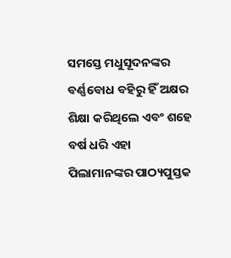ସମସ୍ତେ ମଧୁସୂଦନଙ୍କର ବର୍ଣ୍ଣବୋଧ ବହିରୁ ହିଁ ଅକ୍ଷର ଶିକ୍ଷା କରିଥିଲେ ଏବଂ ଶହେ ବର୍ଷ ଧରି ଏହା ପିଲାମାନଙ୍କର ପାଠ୍ୟପୁସ୍ତକ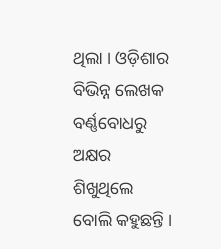ଥିଲା । ଓଡ଼ିଶାର ବିଭିନ୍ନ ଲେଖକ ବର୍ଣ୍ଣବୋଧରୁ ଅକ୍ଷର ଶିଖୁଥିଲେ ବୋଲି କହୁଛନ୍ତି ।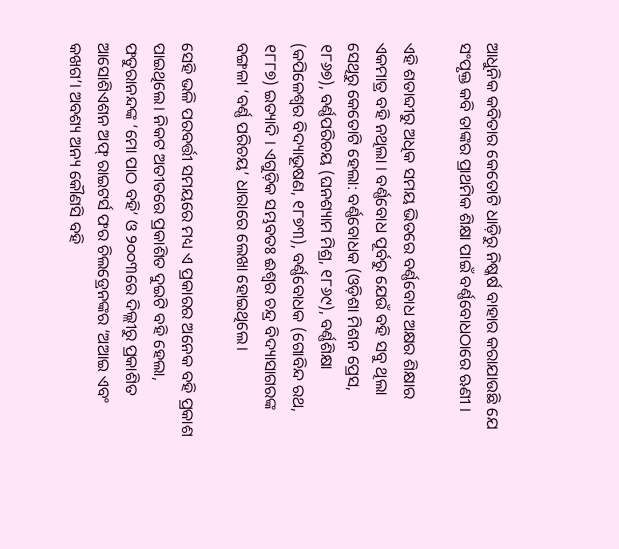ଆଧୁନିକ କବିତାର କେତୋଟି ଧାଡ଼ିରୁ ନିଷ୍କର୍ଷ ବାହାର କରାଯାଉଛି ଯେ ସଂପୃକ୍ତ କବି ତାଙ୍କର ପ୍ରାଥମିକ ଶିକ୍ଷା ପାଇଁ ବର୍ଣ୍ଣବୋଧଠାରେ ଋଣୀ ।

ଏହି ଶତାବ୍ଦୀରୁ ଅଧିକ ସମୟ ଭିତରେ ବର୍ଣ୍ଣବୋଧ ଅକ୍ଷର ଶିକ୍ଷାର ଏକମାତ୍ର ବହି ନଥିଲା । ବର୍ଣ୍ଣବୋଧ ପୂର୍ବରୁ ଯେଉଁ ବହି ସବୁ ଥିଲା ସେଥିରୁ କେତୋଟି ହେଲା: ବର୍ଣ୍ଣବୋଧକ (ଓଡ଼ିଶା ମିଶନ ପ୍ରେସ, ୧୮୬୭), ବର୍ଣ୍ଣପରିଚୟ (ଘନଶ୍ୟାମ ମିଶ୍ର, ୧୮୬୯), ବର୍ଣ୍ଣଶିକ୍ଷା (କପିଳେଶ୍ୱର ବିଦ୍ୟାଭୂଷଣ, ୧୮୭୩), ବର୍ଣ୍ଣବୋଧକ (ଗୋବିନ୍ଦ ରଥ, ୧୮୮୭) ଇତ୍ୟାଦି । ଏଗୁଡ଼ିକ ସମ୍ଭବତଃ ଈଶ୍ୱର ଚନ୍ଦ୍ର ବିଦ୍ୟାସାଗରଙ୍କ ବଙ୍ଗଳା ‘ବର୍ଣ୍ଣ ପରିଚୟ’ ଧାରାରେ ଲେଖା ହୋଇଥିଲେ।

ସେହି ଭଳି ପରବର୍ତ୍ତୀ ସମୟରେ ମଧ୍ୟ ଏ ପ୍ରକାରର ଅନେକ ବହି ପ୍ରକାଶ ପାଇଥିଲେ। ନିକଟ ଅତୀତରେ ପ୍ରକାଶିତ ଦୁଇଟି ବହି ହେଲା, ଫତୁରାନନ୍ଦଙ୍କ ‘ମୋ ପାଠ ବହି’ ଓ ୨୦୦୩ରେ ଦିଲ୍ଲୀରୁ ପ୍ରକାଶିତ ଆସୋଶିଏଶନ ଅଫ୍ ରାଇଟର୍ସ ଫର ଚିଲଡ୍ରେନଙ୍କର ‘ଅଆଇ ଏବଂ କଖଗ’। ଅବଶ୍ୟ ଅନ୍ୟ କୌଣସି ବହି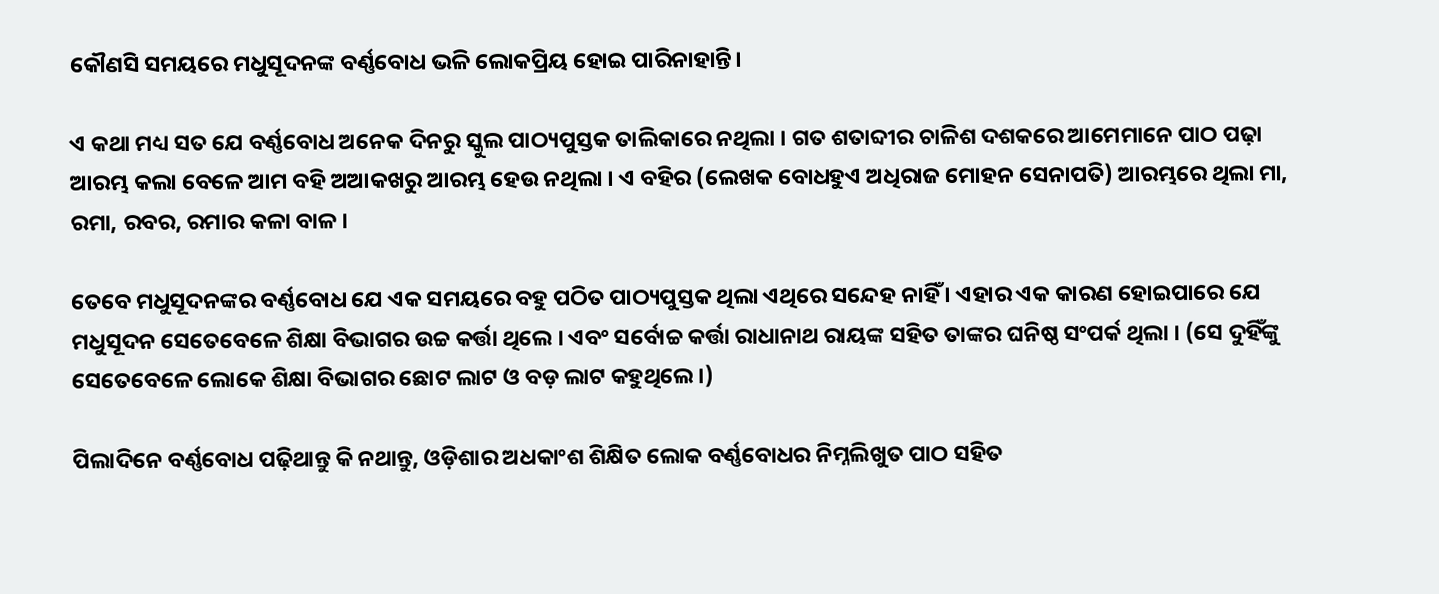କୌଣସି ସମୟରେ ମଧୁସୂଦନଙ୍କ ବର୍ଣ୍ଣବୋଧ ଭଳି ଲୋକପ୍ରିୟ ହୋଇ ପାରିନାହାନ୍ତି।

ଏ କଥା ମଧ୍ୟ ସତ ଯେ ବର୍ଣ୍ଣବୋଧ ଅନେକ ଦିନରୁ ସ୍କୁଲ ପାଠ୍ୟପୁସ୍ତକ ତାଲିକାରେ ନଥିଲା । ଗତ ଶତାବ୍ଦୀର ଚାଳିଶ ଦଶକରେ ଆମେମାନେ ପାଠ ପଢ଼ା ଆରମ୍ଭ କଲା ବେଳେ ଆମ ବହି ଅଆକଖରୁ ଆରମ୍ଭ ହେଉ ନଥିଲା । ଏ ବହିର (ଲେଖକ ବୋଧହୁଏ ଅଧିରାଜ ମୋହନ ସେନାପତି) ଆରମ୍ଭରେ ଥିଲା ମା, ରମା, ରବର, ରମାର କଳା ବାଳ ।

ତେବେ ମଧୁସୂଦନଙ୍କର ବର୍ଣ୍ଣବୋଧ ଯେ ଏକ ସମୟରେ ବହୁ ପଠିତ ପାଠ୍ୟପୁସ୍ତକ ଥିଲା ଏଥିରେ ସନ୍ଦେହ ନାହିଁ । ଏହାର ଏକ କାରଣ ହୋଇପାରେ ଯେ ମଧୁସୂଦନ ସେତେବେଳେ ଶିକ୍ଷା ବିଭାଗର ଉଚ୍ଚ କର୍ତ୍ତା ଥିଲେ । ଏବଂ ସର୍ବୋଚ୍ଚ କର୍ତ୍ତା ରାଧାନାଥ ରାୟଙ୍କ ସହିତ ତାଙ୍କର ଘନିଷ୍ଠ ସଂପର୍କ ଥିଲା । (ସେ ଦୁହିଁଙ୍କୁ ସେତେବେଳେ ଲୋକେ ଶିକ୍ଷା ବିଭାଗର ଛୋଟ ଲାଟ ଓ ବଡ଼ ଲାଟ କହୁଥିଲେ ।)

ପିଲାଦିନେ ବର୍ଣ୍ଣବୋଧ ପଢ଼ିଥାନ୍ତୁ କି ନଥାନ୍ତୁ, ଓଡ଼ିଶାର ଅଧକାଂଶ ଶିକ୍ଷିତ ଲୋକ ବର୍ଣ୍ଣବୋଧର ନିମ୍ନଲିଖୁତ ପାଠ ସହିତ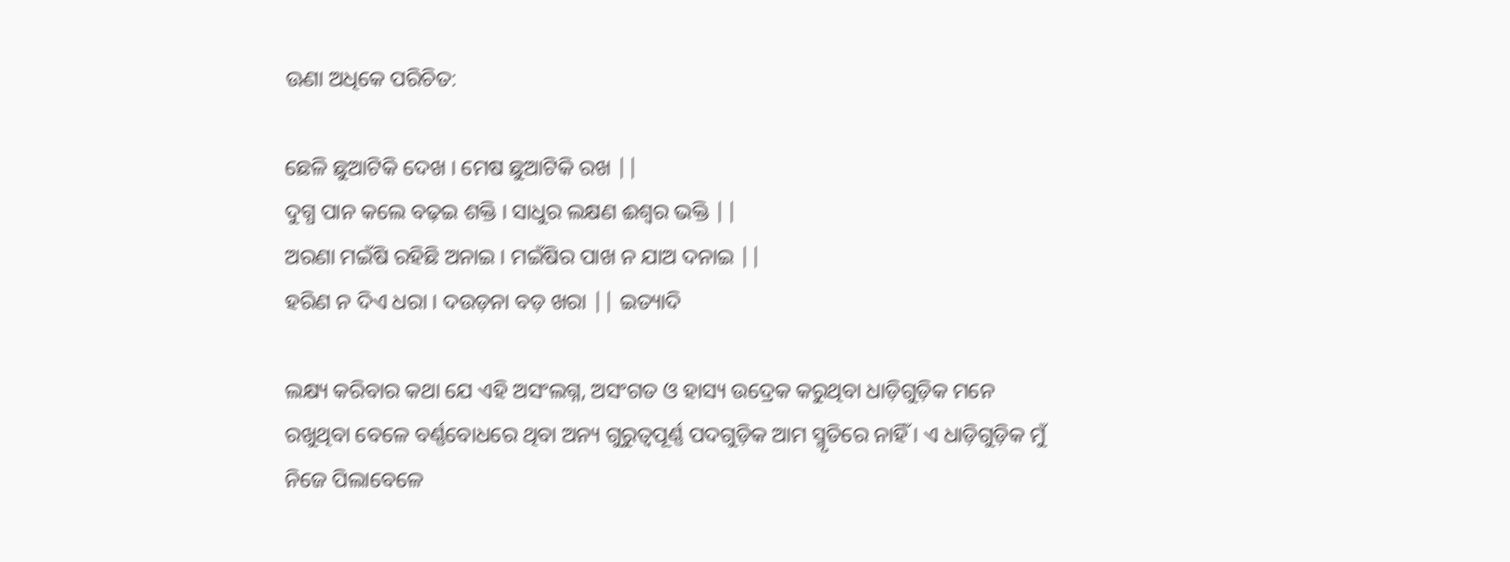ଊଣା ଅଧିକେ ପରିଚିତ:

ଛେଳି ଛୁଆଟିକି ଦେଖ । ମେଷ ଛୁଆଟିକି ରଖ ||
ଦୁଗ୍ଧ ପାନ କଲେ ବଢ଼ଇ ଶକ୍ତି । ସାଧୁର ଲକ୍ଷଣ ଈଶ୍ବର ଭକ୍ତି ||
ଅରଣା ମଇଁଷି ରହିଛି ଅନାଇ । ମଇଁଷିର ପାଖ ନ ଯାଅ ଦନାଇ ||
ହରିଣ ନ ଦିଏ ଧରା । ଦଉଡ଼ନା ବଡ଼ ଖରା || ଇତ୍ୟାଦି

ଲକ୍ଷ୍ୟ କରିବାର କଥା ଯେ ଏହି ଅସଂଲଗ୍ନ, ଅସଂଗତ ଓ ହାସ୍ୟ ଉଦ୍ରେକ କରୁଥିବା ଧାଡ଼ିଗୁଡ଼ିକ ମନେ ରଖୁଥିବା ବେଳେ ବର୍ଣ୍ଣବୋଧରେ ଥିବା ଅନ୍ୟ ଗୁରୁତ୍ବପୂର୍ଣ୍ଣ ପଦଗୁଡ଼ିକ ଆମ ସ୍ମୃତିରେ ନାହିଁ । ଏ ଧାଡ଼ିଗୁଡ଼ିକ ମୁଁ ନିଜେ ପିଲାବେଳେ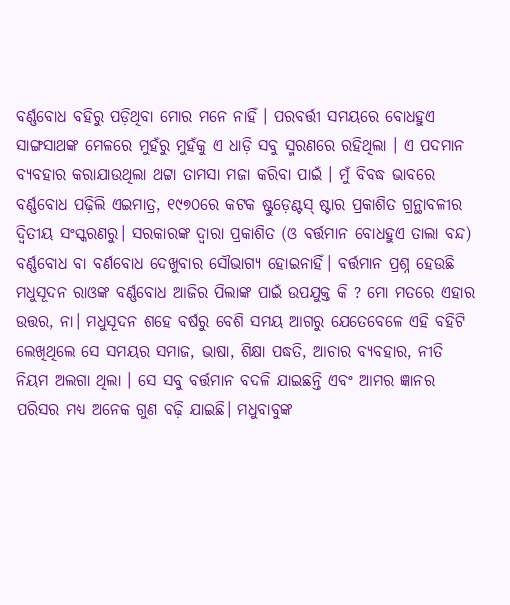ବର୍ଣ୍ଣବୋଧ ବହିରୁ ପଡ଼ିଥିବା ମୋର ମନେ ନାହିଁ । ପରବର୍ତ୍ତୀ ସମୟରେ ବୋଧହୁଏ ସାଙ୍ଗସାଥଙ୍କ ମେଳରେ ମୁହଁରୁ ମୁହଁକୁ ଏ ଧାଡ଼ି ସବୁ ସ୍ମରଣରେ ରହିଥିଲା । ଏ ପଦମାନ ବ୍ୟବହାର କରାଯାଉଥିଲା ଥଟ୍ଟା ତାମସା ମଜା କରିବା ପାଇଁ । ମୁଁ ବିବଦ୍ଧ ଭାବରେ ବର୍ଣ୍ଣବୋଧ ପଢ଼ିଲି ଏଇମାତ୍ର, ୧୯୭୦ରେ କଟକ ଷ୍ଟୁଡ଼େଣ୍ଟସ୍ ଷ୍ଟାର ପ୍ରକାଶିତ ଗ୍ରନ୍ଥାବଳୀର ଦ୍ବିତୀୟ ସଂସ୍କରଣରୁ। ସରକାରଙ୍କ ଦ୍ଵାରା ପ୍ରକାଶିତ (ଓ ବର୍ତ୍ତମାନ ବୋଧହୁଏ ତାଲା ବନ୍ଦ) ବର୍ଣ୍ଣବୋଧ ବା ବର୍ଣବୋଧ ଦେଖୁବାର ସୌଭାଗ୍ୟ ହୋଇନାହିଁ। ବର୍ତ୍ତମାନ ପ୍ରଶ୍ନ ହେଉଛି ମଧୁସୂଦନ ରାଓଙ୍କ ବର୍ଣ୍ଣବୋଧ ଆଜିର ପିଲାଙ୍କ ପାଇଁ ଉପଯୁକ୍ତ କି ? ମୋ ମତରେ ଏହାର ଉତ୍ତର, ନା। ମଧୁସୂଦନ ଶହେ ବର୍ଷରୁ ବେଶି ସମୟ ଆଗରୁ ଯେତେବେଳେ ଏହି ବହିଟି ଲେଖିଥିଲେ ସେ ସମୟର ସମାଜ, ଭାଷା, ଶିକ୍ଷା ପଦ୍ଧତି, ଆଚାର ବ୍ୟବହାର, ନୀତି ନିୟମ ଅଲଗା ଥିଲା । ସେ ସବୁ ବର୍ତ୍ତମାନ ବଦଳି ଯାଇଛନ୍ତି ଏବଂ ଆମର ଜ୍ଞାନର ପରିସର ମଧ୍ୟ ଅନେକ ଗୁଣ ବଢ଼ି ଯାଇଛି। ମଧୁବାବୁଙ୍କ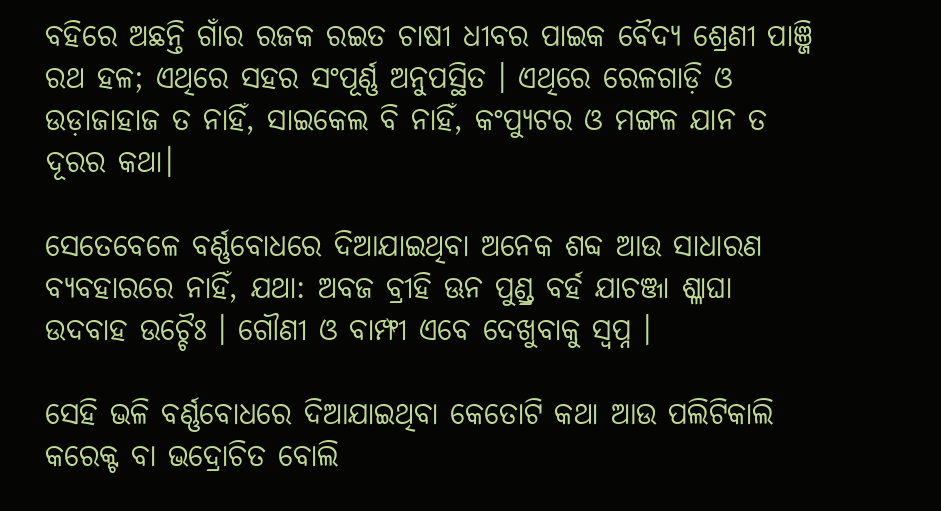ବହିରେ ଅଛନ୍ତି ଗାଁର ରଜକ ରଇତ ଚାଷୀ ଧୀବର ପାଇକ ବୈଦ୍ୟ ଶ୍ରେଣୀ ପାଞ୍ଜି ରଥ ହଳ; ଏଥିରେ ସହର ସଂପୂର୍ଣ୍ଣ ଅନୁପସ୍ଥିତ । ଏଥିରେ ରେଳଗାଡ଼ି ଓ ଉଡ଼ାଜାହାଜ ତ ନାହିଁ, ସାଇକେଲ ବି ନାହିଁ, କଂପ୍ୟୁଟର ଓ ମଙ୍ଗଳ ଯାନ ତ ଦୂରର କଥା।

ସେତେବେଳେ ବର୍ଣ୍ଣବୋଧରେ ଦିଆଯାଇଥିବା ଅନେକ ଶବ୍ଦ ଆଉ ସାଧାରଣ ବ୍ୟବହାରରେ ନାହିଁ, ଯଥା: ଅବଜ ବ୍ରୀହି ଊନ ପୁଣ୍ଡ୍ର ବର୍ହ ଯାଚଞ୍ଜା ଶ୍ଳାଘା ଉଦବାହ ଉଚ୍ଚୈଃ । ଗୌଣୀ ଓ ବାମ୍ଫୀ ଏବେ ଦେଖୁବାକୁ ସ୍ୱପ୍ନ ।

ସେହି ଭଳି ବର୍ଣ୍ଣବୋଧରେ ଦିଆଯାଇଥିବା କେତୋଟି କଥା ଆଉ ପଲିଟିକାଲି କରେକ୍ଟ ବା ଭଦ୍ରୋଚିତ ବୋଲି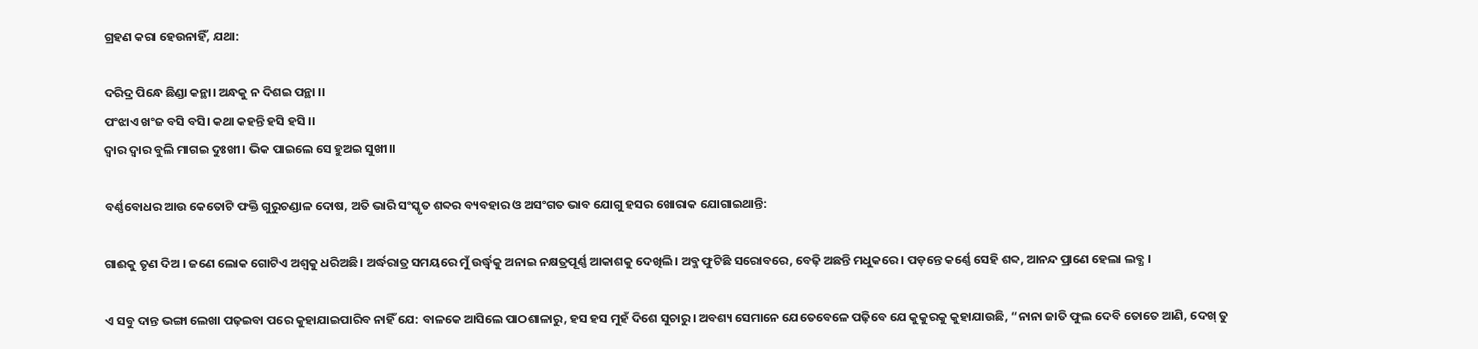ଗ୍ରହଣ କରା ହେଉନାହିଁ, ଯଥା:

ଦରିଦ୍ର ପିନ୍ଧେ ଛିଣ୍ଡା କନ୍ଥା। ଅନ୍ଧକୁ ନ ଦିଶଇ ପନ୍ଥା ।।
ପଂଝାଏ ଖଂଜ ବସି ବସି। କଥା କହନ୍ତି ହସି ହସି ।।
ଦ୍ଵାର ଦ୍ଵାର ବୁଲି ମାଗଇ ଦୁଃଖୀ। ଭିକ ପାଇଲେ ସେ ହୁଅଇ ସୁଖୀ।।

ବର୍ଣ୍ଣବୋଧର ଆଉ କେତୋଟି ଫକ୍ତି ଗୁରୁଚଣ୍ଡାଳ ଦୋଷ, ଅତି ଭାରି ସଂସ୍କୃତ ଶବ୍ଦର ବ୍ୟବହାର ଓ ଅସଂଗତ ଭାବ ଯୋଗୁ ହସର ଖୋରାକ ଯୋଗାଇଥାନ୍ତି:

ଗାଈକୁ ତୃଣ ଦିଅ । ଜଣେ ଲୋକ ଗୋଟିଏ ଅଶ୍ବକୁ ଧରିଅଛି। ଅର୍ଦ୍ଧରାତ୍ର ସମୟରେ ମୁଁ ଉର୍ଦ୍ଧ୍ଵକୁ ଅନାଇ ନକ୍ଷତ୍ରପୂର୍ଣ୍ଣ ଆକାଶକୁ ଦେଖିଲି। ଅବ୍ଜ ଫୁଟିଛି ସରୋବରେ, ବେଢ଼ି ଅଛନ୍ତି ମଧୁକରେ । ପଡ଼ନ୍ତେ କର୍ଣ୍ଣେ ସେହି ଶବ୍ଦ, ଆନନ୍ଦ ପ୍ରାଣେ ହେଲା ଲବ୍ଧ ।

ଏ ସବୁ ଦାନ୍ତ ଭଙ୍ଗା ଲେଖା ପଢ଼ଇବା ପରେ କୁହାଯାଇପାରିବ ନାହିଁ ଯେ: ବାଳକେ ଆସିଲେ ପାଠଶାଳାରୁ, ହସ ହସ ମୁହଁ ଦିଶେ ସୁଚାରୁ। ଅବଶ୍ୟ ସେମାନେ ଯେତେବେଳେ ପଢ଼ିବେ ଯେ କୁକୁରକୁ କୁହାଯାଉଛି, “ନାନା ଜାତି ଫୁଲ ଦେବି ତୋତେ ଆଣି, ଦେଖ୍ ତୁ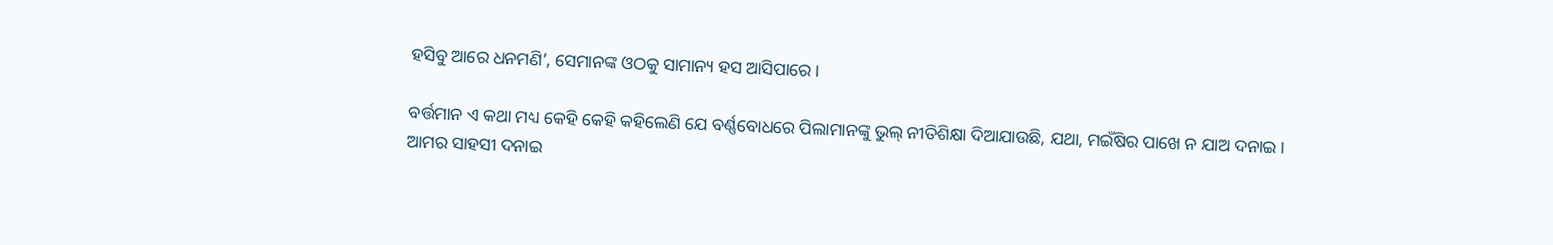ହସିବୁ ଆରେ ଧନମଣି’, ସେମାନଙ୍କ ଓଠକୁ ସାମାନ୍ୟ ହସ ଆସିପାରେ ।

ବର୍ତ୍ତମାନ ଏ କଥା ମଧ୍ୟ କେହି କେହି କହିଲେଣି ଯେ ବର୍ଣ୍ଣବୋଧରେ ପିଲାମାନଙ୍କୁ ଭୁଲ୍ ନୀତିଶିକ୍ଷା ଦିଆଯାଉଛି, ଯଥା, ମଇଁଷିର ପାଖେ ନ ଯାଅ ଦନାଇ । ଆମର ସାହସୀ ଦନାଇ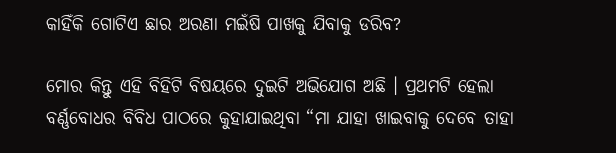କାହିଁକି ଗୋଟିଏ ଛାର ଅରଣା ମଇଁଷି ପାଖକୁ ଯିବାକୁ ଡରିବ?

ମୋର କିନ୍ତୁ ଏହି ବିହିଟି ବିଷୟରେ ଦୁଇଟି ଅଭିଯୋଗ ଅଛି । ପ୍ରଥମଟି ହେଲା ବର୍ଣ୍ଣବୋଧର ବିବିଧ ପାଠରେ କୁହାଯାଇଥିବା “ମା ଯାହା ଖାଇବାକୁ ଦେବେ ତାହା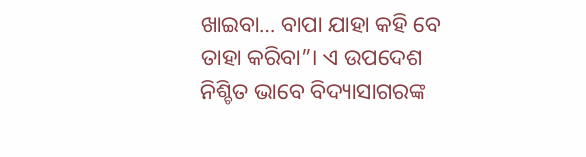ଖାଇବା… ବାପା ଯାହା କହି ବେ ତାହା କରିବା”। ଏ ଉପଦେଶ ନିଶ୍ଚିତ ଭାବେ ବିଦ୍ୟାସାଗରଙ୍କ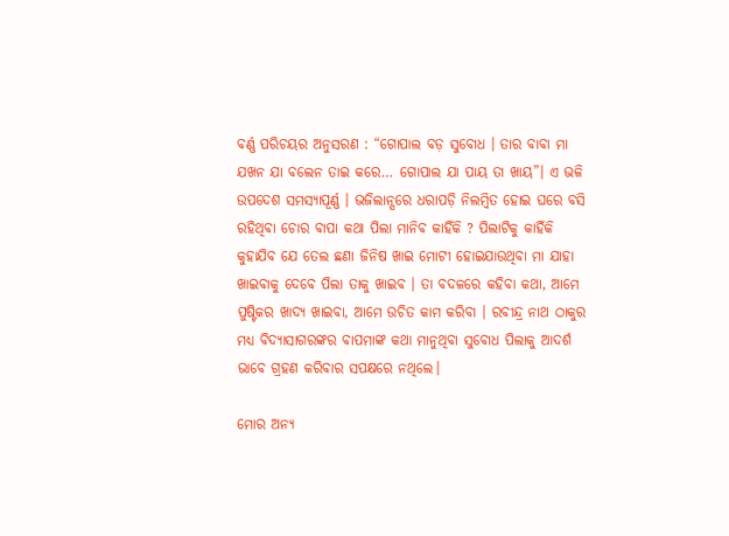ବର୍ଣ୍ଣ ପରିଚୟର ଅନୁସରଣ : “ଗୋପାଲ ବଡ଼ ସୁବୋଧ । ତାର ବାବା ମା ଯଖନ ଯା ବଲେନ ତାଇ କରେ… ଗୋପାଲ ଯା ପାୟ ତା ଖାୟ”। ଏ ଭଳି ଉପଦେଶ ସମସ୍ୟାପୂର୍ଣ୍ଣ । ଭଜିଲାନ୍ସରେ ଧରାପଡ଼ି ନିଲମ୍ବିତ ହୋଇ ଘରେ ବସି ରହିଥିବା ଚୋର ବାପା କଥା ପିଲା ମାନିବ କାହିଁକି ? ପିଲାଟିକୁ କାହିଁକି କୁହାଯିବ ଯେ ତେଲ ଛଣା ଜିନିଷ ଖାଇ ମୋଟୀ ହୋଇଯାଉଥିବା ମା ଯାହା ଖାଇବାକୁ ଦେବେ ପିଲା ତାକୁ ଖାଇବ । ତା ବଦଳରେ କହିବା କଥା, ଆମେ ପୁଷ୍ଟିକର ଖାଦ୍ୟ ଖାଇବା, ଆମେ ଉଚିତ କାମ କରିବା । ରବୀନ୍ଦ୍ର ନାଥ ଠାକୁର ମଧ୍ୟ ବିଦ୍ୟାସାଗରଙ୍କର ବାପମାଙ୍କ କଥା ମାନୁଥିବା ସୁବୋଧ ପିଲାକୁ ଆଦର୍ଶ ଭାବେ ଗ୍ରହଣ କରିବାର ସପକ୍ଷରେ ନଥିଲେ।

ମୋର ଅନ୍ୟ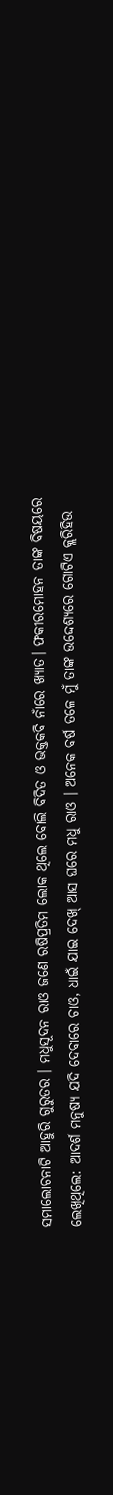ସମାଲୋଚନାଟି ଆହୁରି ଗୁରୁତର । ମଧୁସୂଦନ ରାଓ ଜଣେ ରଷିପ୍ରତିମ ଲୋକ ଥିଲେ ବୋଲି ବିଦିତ ଓ ଭକ୍ତକବି ନାଁରେ ଖ୍ୟାତ। ଫକୀରମୋହନ ତାଙ୍କ ବିଷୟରେ ଲେଖିଥିଲେ: ଆଦର୍ଶ ମନୁଷ୍ୟ ଯଦି ଦେବାରେ ଚାଓ, ଧାଇଁ ଯାଇ ଦେଖ୍ ଆସ ଘରେ ମଧୁ ରାଓ । ଅନେକ ବର୍ଷ ତଳେ ମୁଁ ତାଙ୍କ ଉଦ୍ଦେଶ୍ୟରେ ଗୋଟିଏ କ୍ଲରିହିଉ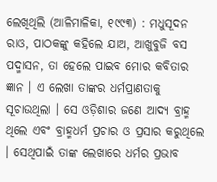ଲେଖିଥିଲି (ଆଳିମାଳିକା, ୧୯୯୩) : ମଧୁସୂଦନ ରାଓ, ପାଠକଙ୍କୁ କହିଲେ ଯାଅ, ଆଖୁବୁଜି ବସ ପଦ୍ମାସନ, ତା ହେଲେ ପାଇବ ମୋର କବିତାର ଜ୍ଞାନ । ଏ ଲେଖା ତାଙ୍କର ଧର୍ମପ୍ରାଣତାକୁ ସୂଚାଉଥିଲା । ସେ ଓଡ଼ିଶାର ଜଣେ ଆଦ୍ୟ ବ୍ରାହ୍ମ ଥିଲେ ଏବଂ ବ୍ରାହ୍ମଧର୍ମ ପ୍ରଚାର ଓ ପ୍ରସାର କରୁଥିଲେ । ସେଥିପାଇଁ ତାଙ୍କ ଲେଖାରେ ଧର୍ମର ପ୍ରଭାବ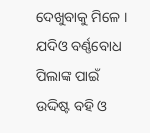ଦେଖୁବାକୁ ମିଳେ । ଯଦିଓ ବର୍ଣ୍ଣବୋଧ ପିଲାଙ୍କ ପାଇଁ ଉଦ୍ଦିଷ୍ଟ ବହି ଓ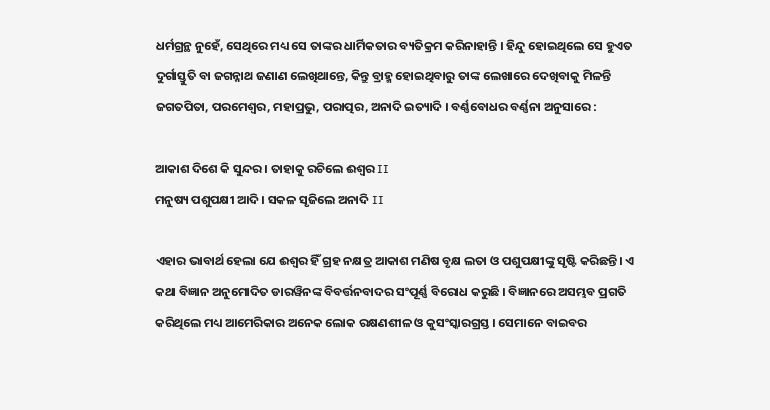ଧର୍ମଗ୍ରନ୍ଥ ନୁହେଁ, ସେଥିରେ ମଧ୍ୟ ସେ ତାଙ୍କର ଧାର୍ମିକତାର ବ୍ୟତିକ୍ରମ କରିନାହାନ୍ତି । ହିନ୍ଦୁ ହୋଇଥିଲେ ସେ ହୁଏତ ଦୁର୍ଗାସ୍ତୁତି ବା ଜଗନ୍ନାଥ ଜଣାଣ ଲେଖିଥାନ୍ତେ, କିନ୍ତୁ ବ୍ରାହ୍ମ ହୋଇଥିବାରୁ ତାଙ୍କ ଲେଖାରେ ଦେଖିବାକୁ ମିଳନ୍ତି ଜଗତପିତା, ପରମେଶ୍ଵର, ମହାପ୍ରଭୁ, ପରାତ୍ପର, ଅନାଦି ଇତ୍ୟାଦି । ବର୍ଣ୍ଣବୋଧର ବର୍ଣ୍ଣନା ଅନୁସାରେ :

ଆକାଶ ଦିଶେ କି ସୁନ୍ଦର । ତାହାକୁ ରଚିଲେ ଈଶ୍ଵର II
ମନୁଷ୍ୟ ପଶୁପକ୍ଷୀ ଆଦି । ସକଳ ସୃଜିଲେ ଅନାଦି II

ଏହାର ଭାବାର୍ଥ ହେଲା ଯେ ଈଶ୍ବର ହିଁ ଗ୍ରହ ନକ୍ଷତ୍ର ଆକାଶ ମଣିଷ ବୃକ୍ଷ ଲତା ଓ ପଶୁପକ୍ଷୀଙ୍କୁ ସୃଷ୍ଟି କରିଛନ୍ତି। ଏ କଥା ବିଜ୍ଞାନ ଅନୁମୋଦିତ ଡାରୱିନଙ୍କ ବିବର୍ତ୍ତନବାଦର ସଂପୂର୍ଣ୍ଣ ବିରୋଧ କରୁଛି । ବିଜ୍ଞାନରେ ଅସମ୍ଭବ ପ୍ରଗତି କରିଥିଲେ ମଧ୍ୟ ଆମେରିକାର ଅନେକ ଲୋକ ରକ୍ଷଣଶୀଳ ଓ କୁସଂସ୍କାରଗ୍ରସ୍ତ । ସେମାନେ ବାଇବର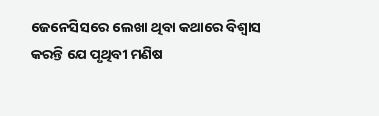ଜେନେସିସରେ ଲେଖା ଥିବା କଥାରେ ବିଶ୍ଵାସ କରନ୍ତି ଯେ ପୃଥିବୀ ମଣିଷ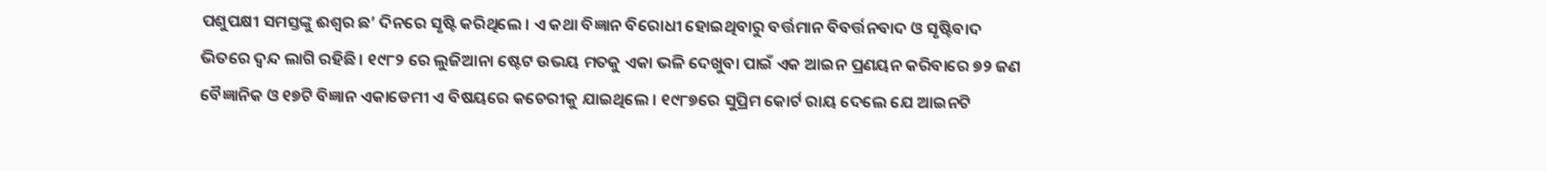ପଶୁପକ୍ଷୀ ସମସ୍ତଙ୍କୁ ଈଶ୍ଵର ଛ’ ଦିନରେ ସୃଷ୍ଟି କରିଥିଲେ । ଏ କଥା ବିଜ୍ଞାନ ବିରୋଧୀ ହୋଇଥିବାରୁ ବର୍ତ୍ତମାନ ବିବର୍ତ୍ତନବାଦ ଓ ସୃଷ୍ଟିବାଦ ଭିତରେ ଦ୍ବନ୍ଦ ଲାଗି ରହିଛି। ୧୯୮୨ ରେ ଲୁଜିଆନା ଷ୍ଟେଟ ଉଭୟ ମତକୁ ଏକା ଭଳି ଦେଖୁବା ପାଇଁ ଏକ ଆଇନ ପ୍ରଣୟନ କରିବାରେ ୭୨ ଜଣ ବୈଜ୍ଞାନିକ ଓ ୧୭ଟି ବିଜ୍ଞାନ ଏକାଡେମୀ ଏ ବିଷୟରେ କଚେରୀକୁ ଯାଇଥିଲେ । ୧୯୮୭ରେ ସୁପ୍ରିମ କୋର୍ଟ ରାୟ ଦେଲେ ଯେ ଆଇନଟି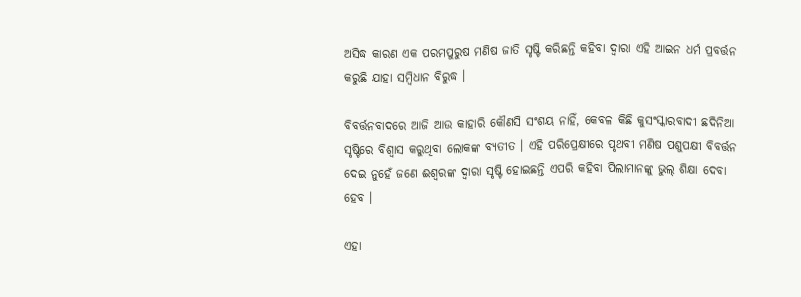ଅସିଦ୍ଧ କାରଣ ଏକ ପରମପୁରୁଷ ମଣିଷ ଜାତି ସୃଷ୍ଟି କରିଛନ୍ତି କହିବା ଦ୍ଵାରା ଏହି ଆଇନ ଧର୍ମ ପ୍ରବର୍ତ୍ତନ କରୁଛି ଯାହା ସମ୍ବିଧାନ ବିରୁଦ୍ଧ ।

ବିବର୍ତ୍ତନବାଦରେ ଆଜି ଆଉ କାହାରି କୌଣସି ସଂଶୟ ନାହିଁ, କେବଳ କିଛି କୁସଂସ୍କାରବାଦୀ ଛଦିନିଆ ସୃଷ୍ଟିରେ ବିଶ୍ବାସ କରୁଥିବା ଲୋକଙ୍କ ବ୍ୟତୀତ । ଏହି ପରିପ୍ରେକ୍ଷୀରେ ପୃଥବୀ ମଣିଷ ପଶୁପକ୍ଷୀ ବିବର୍ତ୍ତନ ଦେଇ ନୁହେଁ ଜଣେ ଈଶ୍ବରଙ୍କ ଦ୍ଵାରା ସୃଷ୍ଟି ହୋଇଛନ୍ତି ଏପରି କହିବା ପିଲାମାନଙ୍କୁ ଭୁଲ୍ ଶିକ୍ଷା ଦେବା ହେବ ।

ଏହା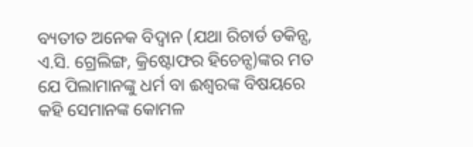ବ୍ୟତୀତ ଅନେକ ବିଦ୍ୱାନ (ଯଥା ରିଚାର୍ଡ ଡକିନ୍ସ, ଏ.ସି. ଗ୍ରେଲିଙ୍ଗ, କ୍ରିଷ୍ଟୋଫର ହିଚେନ୍ସ)ଙ୍କର ମତ ଯେ ପିଲାମାନଙ୍କୁ ଧର୍ମ ବା ଈଶ୍ୱରଙ୍କ ବିଷୟରେ କହି ସେମାନଙ୍କ କୋମଳ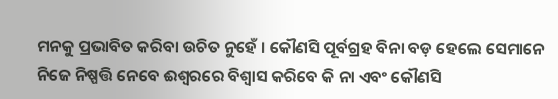ମନକୁ ପ୍ରଭାବିତ କରିବା ଉଚିତ ନୁହେଁ । କୌଣସି ପୂର୍ବଗ୍ରହ ବିନା ବଡ଼ ହେଲେ ସେମାନେ ନିଜେ ନିଷ୍ପତ୍ତି ନେବେ ଈଶ୍ଵରରେ ବିଶ୍ୱାସ କରିବେ କି ନା ଏବଂ କୌଣସି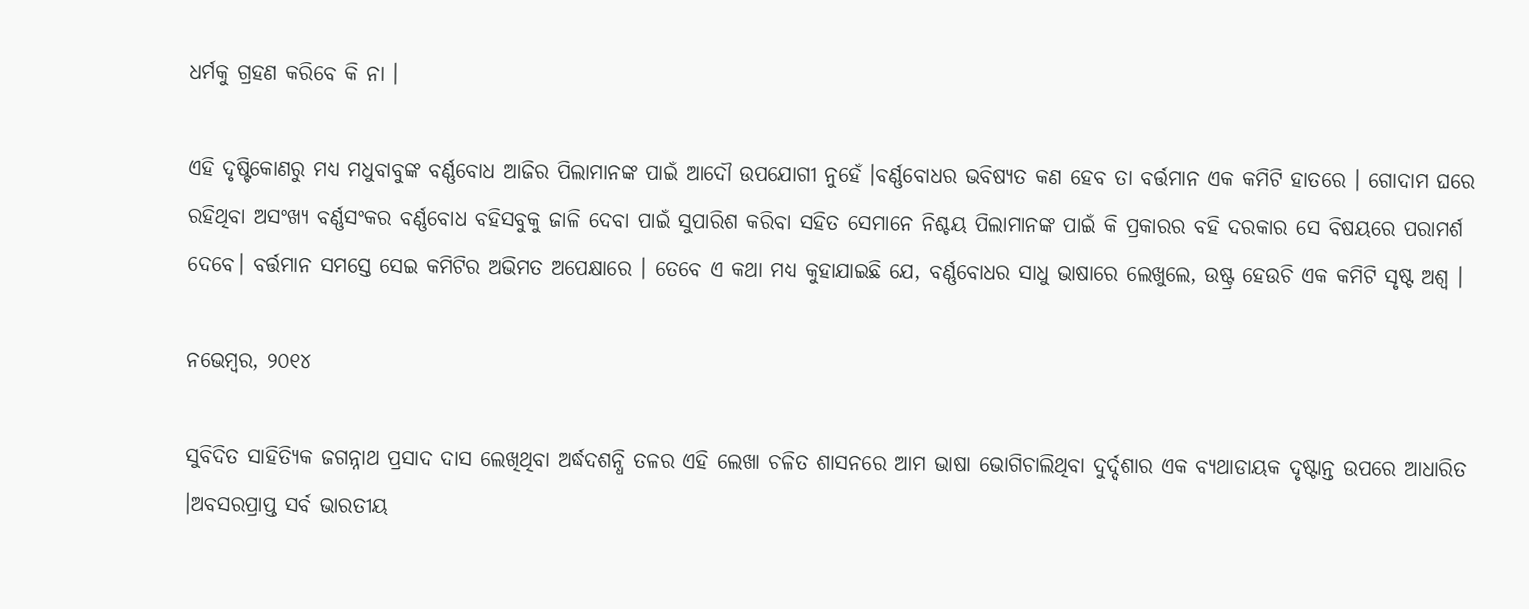ଧର୍ମକୁ ଗ୍ରହଣ କରିବେ କି ନା ।

ଏହି ଦୃଷ୍ଟିକୋଣରୁ ମଧ୍ୟ ମଧୁବାବୁଙ୍କ ବର୍ଣ୍ଣବୋଧ ଆଜିର ପିଲାମାନଙ୍କ ପାଇଁ ଆଦୌ ଉପଯୋଗୀ ନୁହେଁ ।ବର୍ଣ୍ଣବୋଧର ଭବିଷ୍ୟତ କଣ ହେବ ତା ବର୍ତ୍ତମାନ ଏକ କମିଟି ହାତରେ । ଗୋଦାମ ଘରେ ରହିଥିବା ଅସଂଖ୍ୟ ବର୍ଣ୍ଣସଂକର ବର୍ଣ୍ଣବୋଧ ବହିସବୁକୁ ଜାଳି ଦେବା ପାଇଁ ସୁପାରିଶ କରିବା ସହିତ ସେମାନେ ନିଶ୍ଚୟ ପିଲାମାନଙ୍କ ପାଇଁ କି ପ୍ରକାରର ବହି ଦରକାର ସେ ବିଷୟରେ ପରାମର୍ଶ ଦେବେ। ବର୍ତ୍ତମାନ ସମସ୍ତେ ସେଇ କମିଟିର ଅଭିମତ ଅପେକ୍ଷାରେ । ତେବେ ଏ କଥା ମଧ୍ୟ କୁହାଯାଇଛି ଯେ, ବର୍ଣ୍ଣବୋଧର ସାଧୁ ଭାଷାରେ ଲେଖୁଲେ, ଉଷ୍ଟ୍ର ହେଉଚି ଏକ କମିଟି ସୃଷ୍ଟ ଅଶ୍ୱ ।

ନଭେମ୍ବର, ୨୦୧୪

ସୁବିଦିତ ସାହିତ୍ୟିକ ଜଗନ୍ନାଥ ପ୍ରସାଦ ଦାସ ଲେଖିଥିବା ଅର୍ଦ୍ଧଦଶନ୍ଧି ତଳର ଏହି ଲେଖା ଚଳିତ ଶାସନରେ ଆମ ଭାଷା ଭୋଗିଚାଲିଥିବା ଦୁର୍ଦ୍ଦଶାର ଏକ ବ୍ୟଥାଡାୟକ ଦୃଷ୍ଟାନ୍ତ ଉପରେ ଆଧାରିତ ।ଅବସରପ୍ରାପ୍ତ ସର୍ବ ଭାରତୀୟ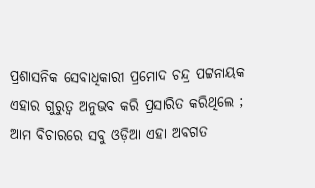ପ୍ରଶାସନିକ ସେବାଧିକାରୀ ପ୍ରମୋଦ ଚନ୍ଦ୍ର ପଟ୍ଟନାୟକ ଏହାର ଗୁରୁତ୍ଵ ଅନୁଭବ କରି ପ୍ରସାରିତ କରିଥିଲେ ; ଆମ ବିଚାରରେ ସବୁ ଓଡ଼ିଆ ଏହା ଅବଗତ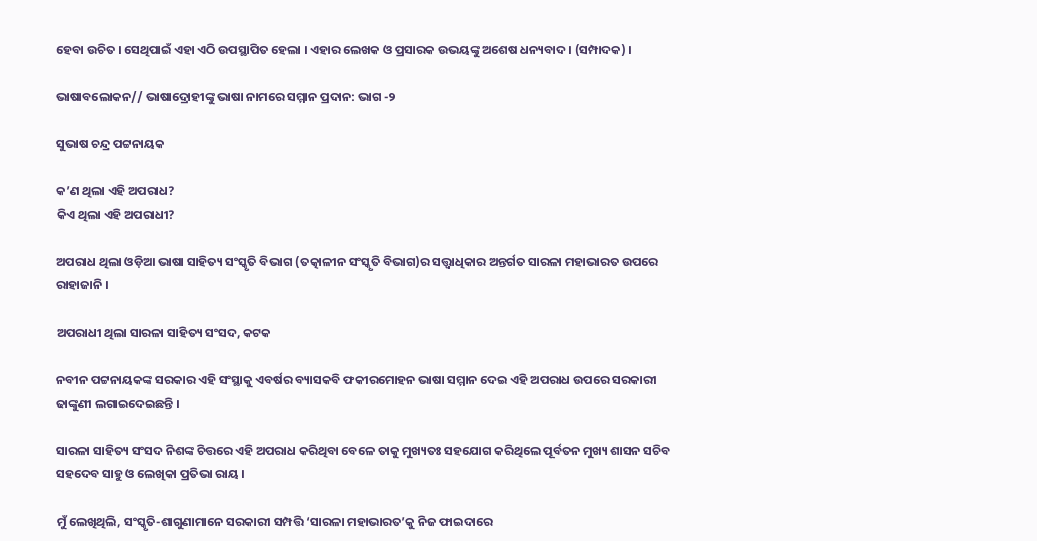ହେବା ଉଚିତ । ସେଥିପାଇଁ ଏହା ଏଠି ଉପସ୍ଥାପିତ ହେଲା । ଏହାର ଲେଖକ ଓ ପ୍ରସାରକ ଉଭୟଙ୍କୁ ଅଶେଷ ଧନ୍ୟବାଦ । (ସମ୍ପାଦକ) ।

ଭାଷାବଲୋକନ// ଭାଷାଦ୍ରୋହୀଙ୍କୁ ଭାଷା ନାମରେ ସମ୍ମାନ ପ୍ରଦାନ: ଭାଗ -୨

ସୁଭାଷ ଚନ୍ଦ୍ର ପଟ୍ଟନାୟକ

କ’ଣ ଥିଲା ଏହି ଅପରାଧ?
କିଏ ଥିଲା ଏହି ଅପରାଧୀ?

ଅପରାଧ ଥିଲା ଓଡ଼ିଆ ଭାଷା ସାହିତ୍ୟ ସଂସ୍କୃତି ବିଭାଗ (ତତ୍କାଳୀନ ସଂସ୍କୃତି ବିଭାଗ)ର ସତ୍ତ୍ଵାଧିକାର ଅନ୍ତର୍ଗତ ସାରଳା ମହାଭାରତ ଉପରେ ରାହାଜାନି ।

ଅପରାଧୀ ଥିଲା ସାରଳା ସାହିତ୍ୟ ସଂସଦ, କଟକ

ନବୀନ ପଟ୍ଟନାୟକଙ୍କ ସରକାର ଏହି ସଂସ୍ଥାକୁ ଏବର୍ଷର ବ୍ୟାସକବି ଫକୀରମୋହନ ଭାଷା ସମ୍ମାନ ଦେଇ ଏହି ଅପରାଧ ଉପରେ ସରକାରୀ ଢାଙ୍କୁଣୀ ଲଗାଇଦେଇଛନ୍ତି ।

ସାରଳା ସାହିତ୍ୟ ସଂସଦ ନିଶଙ୍କ ଚିତ୍ତରେ ଏହି ଅପରାଧ କରିଥିବା ବେଳେ ତାକୁ ମୁଖ୍ୟତଃ ସହଯୋଗ କରିଥିଲେ ପୂର୍ବତନ ମୁଖ୍ୟ ଶାସନ ସଚିବ ସହଦେବ ସାହୁ ଓ ଲେଖିକା ପ୍ରତିଭା ରାୟ ।

ମୁଁ ଲେଖିଥିଲି, ସଂସ୍କୃତି-ଶାଗୁଣାମାନେ ସରକାରୀ ସମ୍ପତ୍ତି ‘ସାରଳା ମହାଭାରତ’କୁ ନିଜ ଫାଇଦାରେ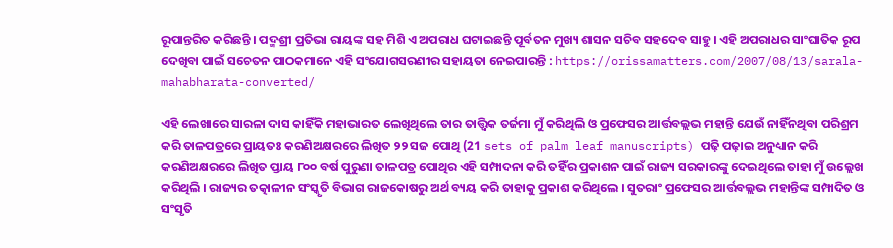ରୂପାନ୍ତରିତ କରିଛନ୍ତି । ପଦ୍ମଶ୍ରୀ ପ୍ରତିଭା ରାୟଙ୍କ ସହ ମିଶି ଏ ଅପରାଧ ଘଟାଇଛନ୍ତି ପୂର୍ବତନ ମୁଖ୍ୟ ଶାସନ ସଚିବ ସହଦେବ ସାହୁ । ଏହି ଅପରାଧର ସାଂଘାତିକ ରୂପ ଦେଖିବା ପାଇଁ ସଚେତନ ପାଠକମାନେ ଏହି ସଂଯୋଗସରଣୀର ସହାୟତା ନେଇପାରନ୍ତି : https://orissamatters.com/2007/08/13/sarala-mahabharata-converted/

ଏହି ଲେଖାରେ ସାରଳା ଦାସ କାହିଁକି ମହାଭାରତ ଲେଖିଥିଲେ ତାର ତାତ୍ତ୍ଵିକ ତର୍ଜମା ମୁଁ କରିଥିଲି ଓ ପ୍ରଫେସର ଆର୍ତ୍ତବଲ୍ଲଭ ମହାନ୍ତି ଯେଉଁ ନାହିଁନଥିବା ପରିଶ୍ରମ କରି ତାଳପତ୍ରରେ ପ୍ରାୟତଃ କରଣିଅକ୍ଷରରେ ଲିଖିତ ୨୨ ସଜ ପୋଥି (21 sets of palm leaf manuscripts) ପଢ଼ି ପଢ଼ାଇ ଅନୁଧ୍ୟାନ କରି କରଣିଅକ୍ଷରରେ ଲିଖିତ ପ୍ତାୟ ୮୦୦ ବର୍ଷ ପୁରୁଣା ତାଳପତ୍ର ପୋଥିର ଏହି ସମ୍ପାଦନା କରି ତହିଁର ପ୍ରକାଶନ ପାଇଁ ରାଜ୍ୟ ସରକାରଙ୍କୁ ଦେଇଥିଲେ ତାହା ମୁଁ ଉଲ୍ଲେଖ କରିଥିଲି । ରାଜ୍ୟର ତତ୍କାଳୀନ ସଂସ୍କୃତି ବିଭାଗ ରାଜକୋଷରୁ ଅର୍ଥ ବ୍ୟୟ କରି ତାହାକୁ ପ୍ରକାଶ କରିଥିଲେ । ସୁତରାଂ ପ୍ରଫେସର ଆର୍ତ୍ତବଲ୍ଲଭ ମହାନ୍ତିଙ୍କ ସମ୍ପାଦିତ ଓ ସଂସୃତି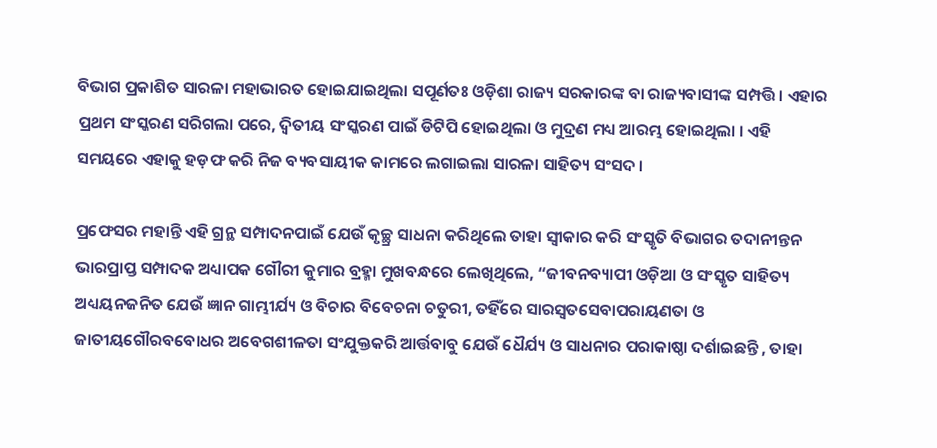ବିଭାଗ ପ୍ରକାଶିତ ସାରଳା ମହାଭାରତ ହୋଇଯାଇଥିଲା ସପୂର୍ଣତଃ ଓଡ଼ିଶା ରାଜ୍ୟ ସରକାରଙ୍କ ବା ରାଜ୍ୟବାସୀଙ୍କ ସମ୍ପତ୍ତି । ଏହାର ପ୍ରଥମ ସଂସ୍କରଣ ସରିଗଲା ପରେ, ଦ୍ଵିତୀୟ ସଂସ୍କରଣ ପାଇଁ ଡିଟିପି ହୋଇଥିଲା ଓ ମୁଦ୍ରଣ ମଧ୍ୟ ଆରମ୍ଭ ହୋଇଥିଲା । ଏହି ସମୟରେ ଏହାକୁ ହଡ଼ଫ କରି ନିଜ ବ୍ୟବସାୟୀକ କାମରେ ଲଗାଇଲା ସାରଳା ସାହିତ୍ୟ ସଂସଦ ।

ପ୍ରଫେସର ମହାନ୍ତି ଏହି ଗ୍ରନ୍ଥ ସମ୍ପାଦନପାଇଁ ଯେଉଁ କୃଚ୍ଛ୍ର ସାଧନା କରିଥିଲେ ତାହା ସ୍ଵୀକାର କରି ସଂସ୍କୃତି ବିଭାଗର ତଦାନୀନ୍ତନ ଭାରପ୍ରାପ୍ତ ସମ୍ପାଦକ ଅଧ୍ୟାପକ ଗୌରୀ କୁମାର ବ୍ରହ୍ମା ମୁଖବନ୍ଧରେ ଲେଖିଥିଲେ, “ଜୀବନବ୍ୟାପୀ ଓଡ଼ିଆ ଓ ସଂସ୍କୃତ ସାହିତ୍ୟ ଅଧ୍ୟୟନଜନିତ ଯେଉଁ ଜ୍ଞାନ ଗାମ୍ଭୀର୍ଯ୍ୟ ଓ ବିଚାର ବିବେଚନା ଚତୁରୀ, ତହିଁରେ ସାରସ୍ଵତସେବାପରାୟଣତା ଓ ଜାତୀୟଗୌରବବୋଧର ଅବେଗଶୀଳତା ସଂଯୁକ୍ତକରି ଆର୍ତ୍ତବାବୁ ଯେଉଁ ଧୈର୍ଯ୍ୟ ଓ ସାଧନାର ପରାକାଷ୍ଠା ଦର୍ଶାଇଛନ୍ତି , ତାହା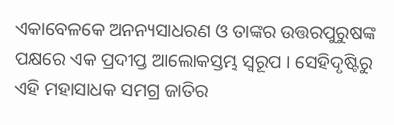ଏକାବେଳକେ ଅନନ୍ୟସାଧରଣ ଓ ତାଙ୍କର ଉତ୍ତରପୁରୁଷଙ୍କ ପକ୍ଷରେ ଏକ ପ୍ରଦୀପ୍ତ ଆଲୋକସ୍ତମ୍ଭ ସ୍ୱରୂପ । ସେହିଦୃଷ୍ଟିରୁ ଏହି ମହାସାଧକ ସମଗ୍ର ଜାତିର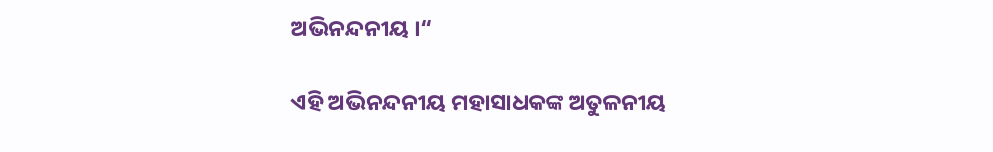ଅଭିନନ୍ଦନୀୟ ।“

ଏହି ଅଭିନନ୍ଦନୀୟ ମହାସାଧକଙ୍କ ଅତୁଳନୀୟ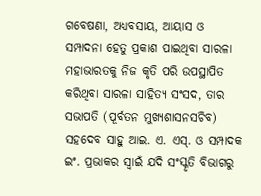ଗବେଷଣା, ଅଧ୍ୟବସାୟ, ଆୟାସ ଓ ସମ୍ପାଦନା ହେତୁ ପ୍ରକାଶ ପାଇଥିବା ସାରଳା ମହାଭାରତକୁ ନିଜ କୃତି ପରି ଉପସ୍ଥାପିତ କରିଥିବା ସାରଳା ସାହିତ୍ୟ ସଂସଦ, ତାର ସଭାପତି (ପୂର୍ବତନ ମୁଖ୍ୟଶାସନସଚିବ) ସହଦେବ ସାହୁ ଆଇ. ଏ. ଏସ୍. ଓ ସମ୍ପାଦକ ଇଂ. ପ୍ରଭାକର ସ୍ଵାଇଁ ଯଦି ସଂସ୍କୃତି ବିଭାଗରୁ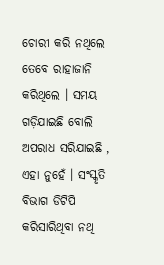ଚୋରୀ କରି ନଥିଲେ ତେବେ ରାହାଜାନି କରିଥିଲେ । ସମୟ ଗଡ଼ିଯାଇଛି ବୋଲି ଅପରାଧ ସରିଯାଇଛି , ଏହା ନୁହେଁ । ସଂସ୍କୃତି ବିଭାଗ ଡିଟିପି କରିସାରିଥିବା ନଥି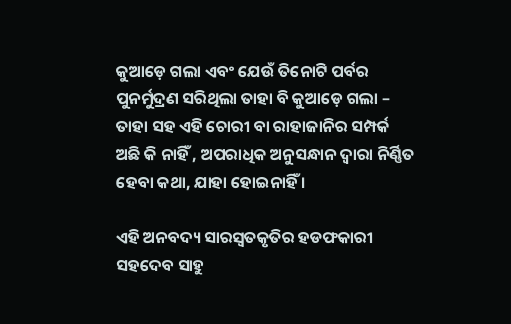କୁଆଡ଼େ ଗଲା ଏବଂ ଯେଉଁ ତିନୋଟି ପର୍ବର ପୁନର୍ମୁଦ୍ରଣ ସରିଥିଲା ତାହା ବି କୁଆଡ଼େ ଗଲା – ତାହା ସହ ଏହି ଚୋରୀ ବା ରାହାଜାନିର ସମ୍ପର୍କ ଅଛି କି ନାହିଁ , ଅପରାଧିକ ଅନୁସନ୍ଧାନ ଦ୍ଵାରା ନିର୍ଣ୍ଣିତ ହେବା କଥା, ଯାହା ହୋଇନାହିଁ ।

ଏହି ଅନବଦ୍ୟ ସାରସ୍ଵତକୃତିର ହଡଫକାରୀ ସହଦେବ ସାହୁ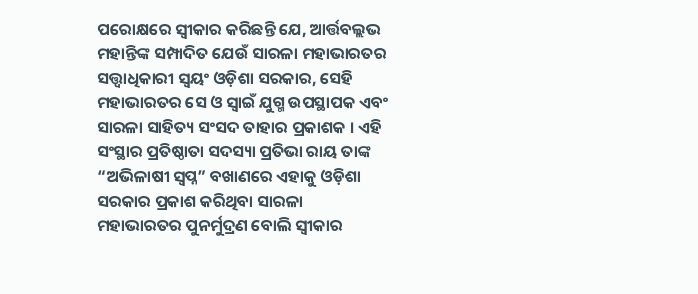ପରୋକ୍ଷରେ ସ୍ଵୀକାର କରିଛନ୍ତି ଯେ, ଆର୍ତ୍ତବଲ୍ଲଭ ମହାନ୍ତିଙ୍କ ସମ୍ପାଦିତ ଯେଉଁ ସାରଳା ମହାଭାରତର ସତ୍ତ୍ଵାଧିକାରୀ ସ୍ଵୟଂ ଓଡ଼ିଶା ସରକାର, ସେହି ମହାଭାରତର ସେ ଓ ସ୍ଵାଇଁ ଯୁଗ୍ମ ଉପସ୍ଥାପକ ଏବଂ ସାରଳା ସାହିତ୍ୟ ସଂସଦ ତାହାର ପ୍ରକାଶକ । ଏହି ସଂସ୍ଥାର ପ୍ରତିଷ୍ଠାତା ସଦସ୍ୟା ପ୍ରତିଭା ରାୟ ତାଙ୍କ “ଅଭିଳାଷୀ ସ୍ଵପ୍ନ” ବଖାଣରେ ଏହାକୁ ଓଡ଼ିଶା ସରକାର ପ୍ରକାଶ କରିଥିବା ସାରଳା ମହାଭାରତର ପୁନର୍ମୁଦ୍ରଣ ବୋଲି ସ୍ଵୀକାର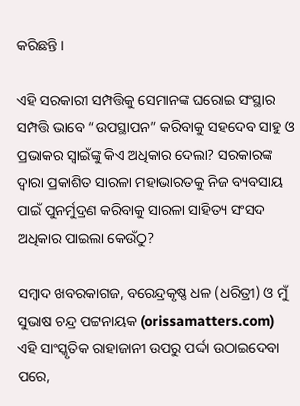କରିଛନ୍ତି ।

ଏହି ସରକାରୀ ସମ୍ପତ୍ତିକୁ ସେମାନଙ୍କ ଘରୋଇ ସଂସ୍ଥାର ସମ୍ପତ୍ତି ଭାବେ “ଉପସ୍ଥାପନ” କରିବାକୁ ସହଦେବ ସାହୁ ଓ ପ୍ରଭାକର ସ୍ଵାଇଁଙ୍କୁ କିଏ ଅଧିକାର ଦେଲା? ସରକାରଙ୍କ ଦ୍ଵାରା ପ୍ରକାଶିତ ସାରଳା ମହାଭାରତକୁ ନିଜ ବ୍ୟବସାୟ ପାଇଁ ପୁନର୍ମୁଦ୍ରଣ କରିବାକୁ ସାରଳା ସାହିତ୍ୟ ସଂସଦ ଅଧିକାର ପାଇଲା କେଉଁଠୁ?

ସମ୍ବାଦ ଖବରକାଗଜ, ବରେନ୍ଦ୍ରକୃଷ୍ଣ ଧଳ (ଧରିତ୍ରୀ) ଓ ମୁଁ ସୁଭାଷ ଚନ୍ଦ୍ର ପଟ୍ଟନାୟକ (orissamatters.com) ଏହି ସାଂସ୍କୃତିକ ରାହାଜାନୀ ଉପରୁ ପର୍ଦ୍ଦା ଉଠାଇଦେବା ପରେ,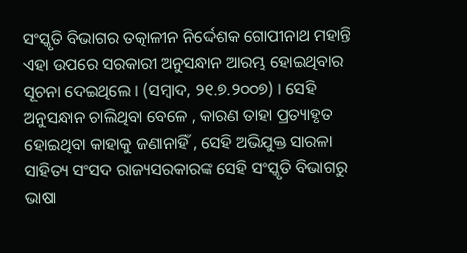ସଂସ୍କୃତି ବିଭାଗର ତତ୍କାଳୀନ ନିର୍ଦ୍ଦେଶକ ଗୋପୀନାଥ ମହାନ୍ତି ଏହା ଉପରେ ସରକାରୀ ଅନୁସନ୍ଧାନ ଆରମ୍ଭ ହୋଇଥିବାର ସୂଚନା ଦେଇଥିଲେ । (ସମ୍ବାଦ, ୨୧.୭.୨୦୦୭) । ସେହି  ଅନୁସନ୍ଧାନ ଚାଲିଥିବା ବେଳେ , କାରଣ ତାହା ପ୍ରତ୍ୟାହୃତ ହୋଇଥିବା କାହାକୁ ଜଣାନାହିଁ , ସେହି ଅଭିଯୁକ୍ତ ସାରଳା ସାହିତ୍ୟ ସଂସଦ ରାଜ୍ୟସରକାରଙ୍କ ସେହି ସଂସ୍କୃତି ବିଭାଗରୁ ଭାଷା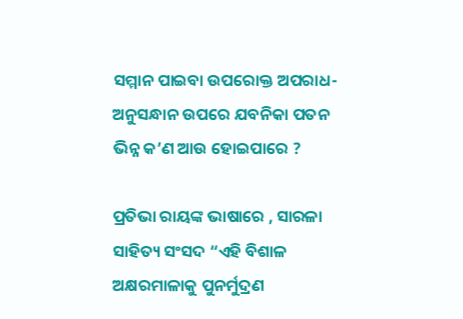ସମ୍ମାନ ପାଇବା ଉପରୋକ୍ତ ଅପରାଧ-ଅନୁସନ୍ଧାନ ଉପରେ ଯବନିକା ପତନ ଭିନ୍ନ କ’ଣ ଆଉ ହୋଇପାରେ ?

ପ୍ରତିଭା ରାୟଙ୍କ ଭାଷାରେ , ସାରଳା ସାହିତ୍ୟ ସଂସଦ “ଏହି ବିଶାଳ ଅକ୍ଷରମାଳାକୁ ପୁନର୍ମୁଦ୍ରଣ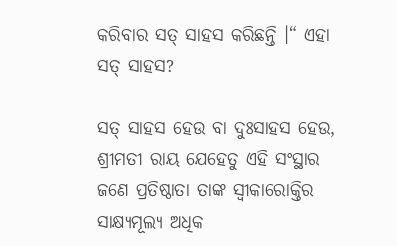କରିବାର ସତ୍ ସାହସ କରିଛନ୍ତି ।“ ଏହା ସତ୍ ସାହସ?

ସତ୍ ସାହସ ହେଉ ବା ଦୁଃସାହସ ହେଉ, ଶ୍ରୀମତୀ ରାୟ ଯେହେତୁ ଏହି ସଂସ୍ଥାର ଜଣେ ପ୍ରତିଷ୍ଠାତା ତାଙ୍କ ସ୍ଵୀକାରୋକ୍ତିର ସାକ୍ଷ୍ୟମୂଲ୍ୟ ଅଧିକ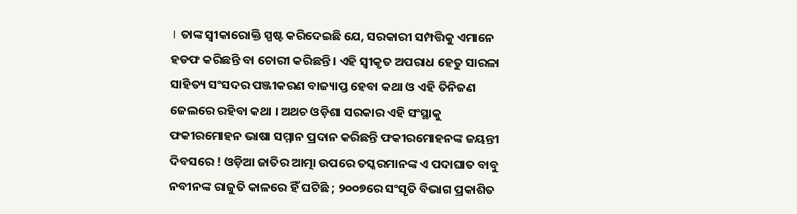। ତାଙ୍କ ସ୍ଵୀକାରୋକ୍ତି ସ୍ପଷ୍ଟ କରିଦେଇଛି ଯେ, ସରକାରୀ ସମ୍ପତ୍ତିକୁ ଏମାନେ ହଡଫ କରିଛନ୍ତି ବା ଚୋରୀ କରିଛନ୍ତି । ଏହି ସ୍ଵୀକୃତ ଅପରାଧ ହେତୁ ସାରଳା ସାହିତ୍ୟ ସଂସଦର ପଞ୍ଜୀକରଣ ବାଜ୍ୟାପ୍ତ ହେବା କଥା ଓ ଏହି ତିନିଜଣ ଜେଲରେ ରହିବା କଥା । ଅଥଚ ଓଡ଼ିଶା ସରକାର ଏହି ସଂସ୍ଥାକୁ ଫକୀରମୋହନ ଭାଷା ସମ୍ମାନ ପ୍ରଦାନ କରିଛନ୍ତି ଫକୀରମୋହନଙ୍କ ଜୟନ୍ତୀ ଦିବସରେ ! ଓଡ଼ିଆ ଜାତିର ଆତ୍ମା ଉପରେ ତସ୍କରମାନଙ୍କ ଏ ପଦାଘାତ ବାବୁ ନବୀନଙ୍କ ରାଜୁତି କାଳରେ ହିଁ ଘଟିଛି ; ୨୦୦୭ରେ ସଂସୃତି ବିଭାଗ ପ୍ରକାଶିତ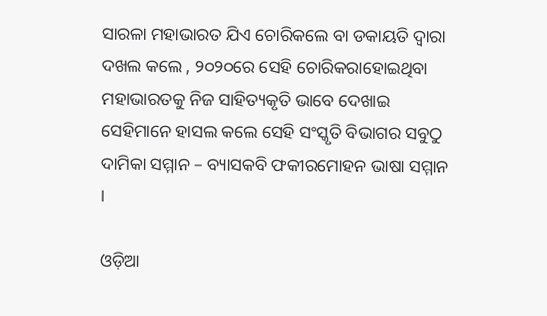ସାରଳା ମହାଭାରତ ଯିଏ ଚୋରିକଲେ ବା ଡକାୟତି ଦ୍ଵାରା ଦଖଲ କଲେ , ୨୦୨୦ରେ ସେହି ଚୋରିକରାହୋଇଥିବା ମହାଭାରତକୁ ନିଜ ସାହିତ୍ୟକୃତି ଭାବେ ଦେଖାଇ ସେହିମାନେ ହାସଲ କଲେ ସେହି ସଂସ୍କୃତି ବିଭାଗର ସବୁଠୁ ଦାମିକା ସମ୍ମାନ – ବ୍ୟାସକବି ଫକୀରମୋହନ ଭାଷା ସମ୍ମାନ ।

ଓଡ଼ିଆ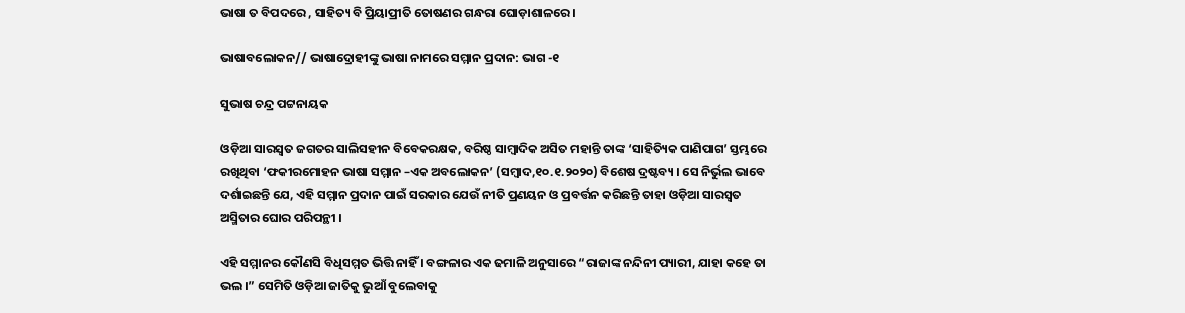ଭାଷା ତ ବିପଦରେ , ସାହିତ୍ୟ ବି ପ୍ରିୟାପ୍ରୀତି ତୋଷଣର ଗନ୍ଧରା ଘୋଡ଼ାଶାଳରେ ।

ଭାଷାବଲୋକନ// ଭାଷାଦ୍ରୋହୀଙ୍କୁ ଭାଷା ନାମରେ ସମ୍ମାନ ପ୍ରଦାନ: ଭାଗ -୧

ସୁଭାଷ ଚନ୍ଦ୍ର ପଟ୍ଟନାୟକ

ଓଡ଼ିଆ ସାରସ୍ଵତ ଜଗତର ସାଲିସହୀନ ବିବେକରକ୍ଷକ, ବରିଷ୍ଠ ସାମ୍ବାଦିକ ଅସିତ ମହାନ୍ତି ତାଙ୍କ ‘ସାହିତ୍ୟିକ ପାଣିପାଗ’ ସ୍ତମ୍ଭରେ ରଖିଥିବା ‘ଫକୀରମୋହନ ଭାଷା ସମ୍ମାନ –ଏକ ଅବଲୋକନ’ (ସମ୍ବାଦ,୧୦.୧.୨୦୨୦) ବିଶେଷ ଦ୍ରଷ୍ଟବ୍ୟ । ସେ ନିର୍ଭୁଲ ଭାବେ ଦର୍ଶାଇଛନ୍ତି ଯେ, ଏହି ସମ୍ମାନ ପ୍ରଦାନ ପାଇଁ ସରକାର ଯେଉଁ ନୀତି ପ୍ରଣୟନ ଓ ପ୍ରବର୍ତ୍ତନ କରିଛନ୍ତି ତାହା ଓଡ଼ିଆ ସାରସ୍ଵତ ଅସ୍ମିତାର ଘୋର ପରିପନ୍ଥୀ ।

ଏହି ସମ୍ମାନର କୌଣସି ବିଧିସମ୍ମତ ଭିତ୍ତି ନାହିଁ । ବଙ୍ଗଳାର ଏକ ଢମାଳି ଅନୁସାରେ “ରାଜାଙ୍କ ନନ୍ଦିନୀ ପ୍ୟାରୀ, ଯାହା କହେ ତା ଭଲ ।” ସେମିତି ଓଡ଼ିଆ ଜାତିକୁ ଭୁଆଁ ବୁଲେବାକୁ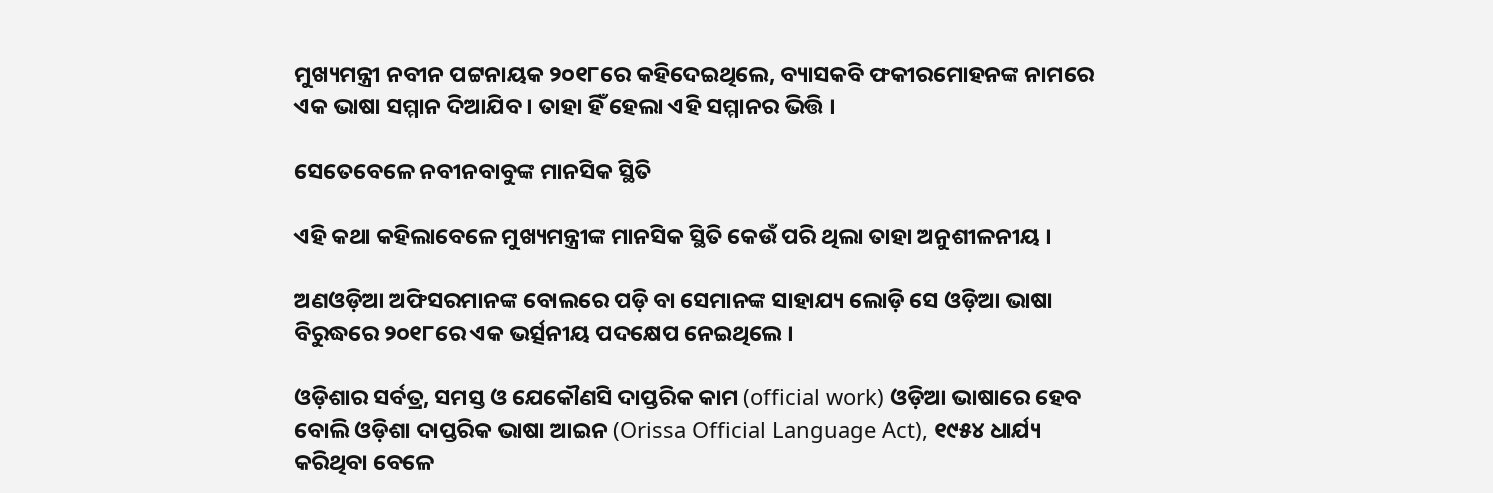ମୁଖ୍ୟମନ୍ତ୍ରୀ ନବୀନ ପଟ୍ଟନାୟକ ୨୦୧୮ରେ କହିଦେଇଥିଲେ, ବ୍ୟାସକବି ଫକୀରମୋହନଙ୍କ ନାମରେ ଏକ ଭାଷା ସମ୍ମାନ ଦିଆଯିବ । ତାହା ହିଁ ହେଲା ଏହି ସମ୍ମାନର ଭିତ୍ତି ।

ସେତେବେଳେ ନବୀନବାବୁଙ୍କ ମାନସିକ ସ୍ଥିତି

ଏହି କଥା କହିଲାବେଳେ ମୁଖ୍ୟମନ୍ତ୍ରୀଙ୍କ ମାନସିକ ସ୍ଥିତି କେଉଁ ପରି ଥିଲା ତାହା ଅନୁଶୀଳନୀୟ ।

ଅଣଓଡ଼ିଆ ଅଫିସରମାନଙ୍କ ବୋଲରେ ପଡ଼ି ବା ସେମାନଙ୍କ ସାହାଯ୍ୟ ଲୋଡ଼ି ସେ ଓଡ଼ିଆ ଭାଷା ବିରୁଦ୍ଧରେ ୨୦୧୮ରେ ଏକ ଭର୍ତ୍ସନୀୟ ପଦକ୍ଷେପ ନେଇଥିଲେ ।

ଓଡ଼ିଶାର ସର୍ବତ୍ର, ସମସ୍ତ ଓ ଯେକୌଣସି ଦାପ୍ତରିକ କାମ (official work) ଓଡ଼ିଆ ଭାଷାରେ ହେବ ବୋଲି ଓଡ଼ିଶା ଦାପ୍ତରିକ ଭାଷା ଆଇନ (Orissa Official Language Act), ୧୯୫୪ ଧାର୍ଯ୍ୟ କରିଥିବା ବେଳେ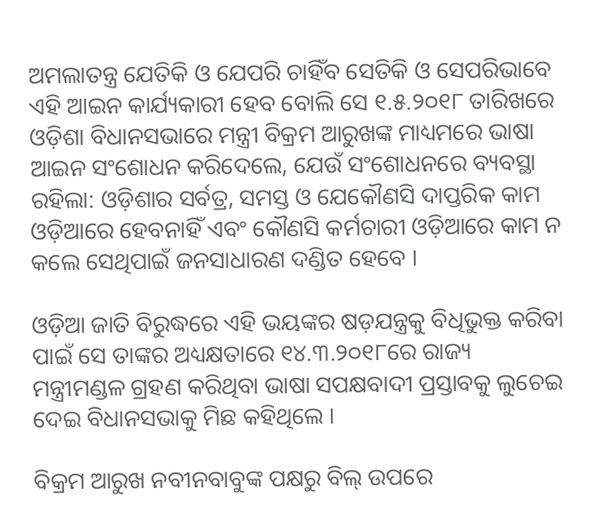ଅମଲାତନ୍ତ୍ର ଯେତିକି ଓ ଯେପରି ଚାହିଁବ ସେତିକି ଓ ସେପରିଭାବେ ଏହି ଆଇନ କାର୍ଯ୍ୟକାରୀ ହେବ ବୋଲି ସେ ୧.୫.୨୦୧୮ ତାରିଖରେ ଓଡ଼ିଶା ବିଧାନସଭାରେ ମନ୍ତ୍ରୀ ବିକ୍ରମ ଆରୁଖଙ୍କ ମାଧ୍ୟମରେ ଭାଷା ଆଇନ ସଂଶୋଧନ କରିଦେଲେ, ଯେଉଁ ସଂଶୋଧନରେ ବ୍ୟବସ୍ଥା ରହିଲା: ଓଡ଼ିଶାର ସର୍ବତ୍ର, ସମସ୍ତ ଓ ଯେକୌଣସି ଦାପ୍ତରିକ କାମ ଓଡ଼ିଆରେ ହେବନାହିଁ ଏବଂ କୌଣସି କର୍ମଚାରୀ ଓଡ଼ିଆରେ କାମ ନ କଲେ ସେଥିପାଇଁ ଜନସାଧାରଣ ଦଣ୍ଡିତ ହେବେ ।

ଓଡ଼ିଆ ଜାତି ବିରୁଦ୍ଧରେ ଏହି ଭୟଙ୍କର ଷଡ଼ଯନ୍ତ୍ରକୁ ବିଧିଭୁକ୍ତ କରିବା ପାଇଁ ସେ ତାଙ୍କର ଅଧ୍ୟକ୍ଷତାରେ ୧୪.୩.୨୦୧୮ରେ ରାଜ୍ୟ ମନ୍ତ୍ରୀମଣ୍ଡଳ ଗ୍ରହଣ କରିଥିବା ଭାଷା ସପକ୍ଷବାଦୀ ପ୍ରସ୍ତାବକୁ ଲୁଚେଇ ଦେଇ ବିଧାନସଭାକୁ ମିଛ କହିଥିଲେ ।

ବିକ୍ରମ ଆରୁଖ ନବୀନବାବୁଙ୍କ ପକ୍ଷରୁ ବିଲ୍ ଉପରେ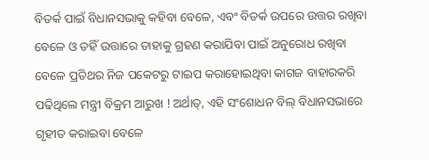ବିତର୍କ ପାଇଁ ବିଧାନସଭାକୁ କହିବା ବେଳେ, ଏବଂ ବିତର୍କ ଉପରେ ଉତ୍ତର ରଖିବା ବେଳେ ଓ ତହିଁ ଉତ୍ତାରେ ତାହାକୁ ଗ୍ରହଣ କରାଯିବା ପାଇଁ ଅନୁରୋଧ ରଖିବା ବେଳେ ପ୍ରତିଥର ନିଜ ପକେଟରୁ ଟାଇପ କରାହୋଇଥିବା କାଗଜ ବାହାରକରି ପଢିଥିଲେ ମନ୍ତ୍ରୀ ବିକ୍ରମ ଆରୁଖ ! ଅର୍ଥାତ୍, ଏହି ସଂଶୋଧନ ବିଲ୍ ବିଧାନସଭାରେ ଗୃହୀତ କରାଇବା ବେଳେ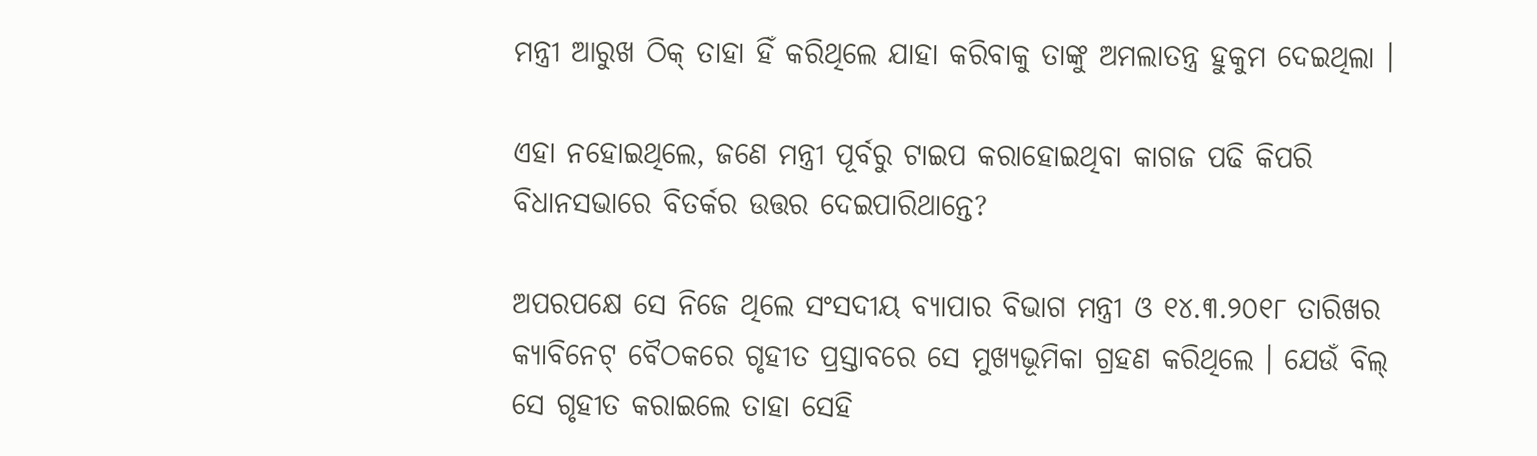ମନ୍ତ୍ରୀ ଆରୁଖ ଠିକ୍ ତାହା ହିଁ କରିଥିଲେ ଯାହା କରିବାକୁ ତାଙ୍କୁ ଅମଲାତନ୍ତ୍ର ହୁକୁମ ଦେଇଥିଲା ।

ଏହା ନହୋଇଥିଲେ, ଜଣେ ମନ୍ତ୍ରୀ ପୂର୍ବରୁ ଟାଇପ କରାହୋଇଥିବା କାଗଜ ପଢି କିପରି ବିଧାନସଭାରେ ବିତର୍କର ଉତ୍ତର ଦେଇପାରିଥାନ୍ତେ?

ଅପରପକ୍ଷେ ସେ ନିଜେ ଥିଲେ ସଂସଦୀୟ ବ୍ୟାପାର ବିଭାଗ ମନ୍ତ୍ରୀ ଓ ୧୪.୩.୨୦୧୮ ତାରିଖର କ୍ୟାବିନେଟ୍ ବୈଠକରେ ଗୃହୀତ ପ୍ରସ୍ତାବରେ ସେ ମୁଖ୍ୟଭୂମିକା ଗ୍ରହଣ କରିଥିଲେ । ଯେଉଁ ବିଲ୍ ସେ ଗୃହୀତ କରାଇଲେ ତାହା ସେହି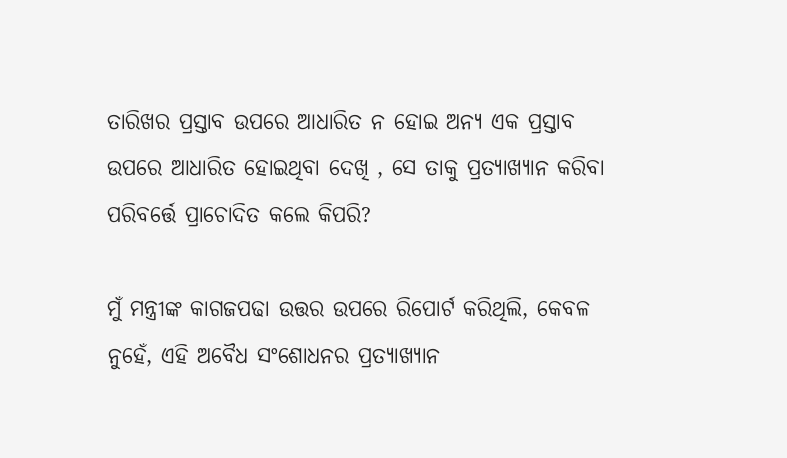ତାରିଖର ପ୍ରସ୍ତାବ ଉପରେ ଆଧାରିତ ନ ହୋଇ ଅନ୍ୟ ଏକ ପ୍ରସ୍ତାବ ଉପରେ ଆଧାରିତ ହୋଇଥିବା ଦେଖି , ସେ ତାକୁ ପ୍ରତ୍ୟାଖ୍ୟାନ କରିବା ପରିବର୍ତ୍ତେ ପ୍ରାଚୋଦିତ କଲେ କିପରି?

ମୁଁ ମନ୍ତ୍ରୀଙ୍କ କାଗଜପଢା ଉତ୍ତର ଉପରେ ରିପୋର୍ଟ କରିଥିଲି, କେବଳ ନୁହେଁ, ଏହି ଅବୈଧ ସଂଶୋଧନର ପ୍ରତ୍ୟାଖ୍ୟାନ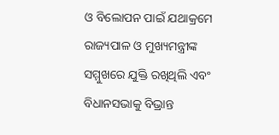ଓ ବିଲୋପନ ପାଇଁ ଯଥାକ୍ରମେ ରାଜ୍ୟପାଳ ଓ ମୁଖ୍ୟମନ୍ତ୍ରୀଙ୍କ ସମ୍ମୁଖରେ ଯୁକ୍ତି ରଖିଥିଲି ଏବଂ ବିଧାନସଭାକୁ ବିଭ୍ରାନ୍ତ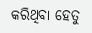କରିଥିବା ହେତୁ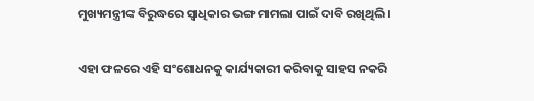ମୁଖ୍ୟମନ୍ତ୍ରୀଙ୍କ ବିରୁଦ୍ଧରେ ସ୍ଵାଧିକାର ଭଙ୍ଗ ମାମଲା ପାଇଁ ଦାବି ରଖିଥିଲି ।

ଏହା ଫଳରେ ଏହି ସଂଶୋଧନକୁ କାର୍ଯ୍ୟକାରୀ କରିବାକୁ ସାହସ ନକରି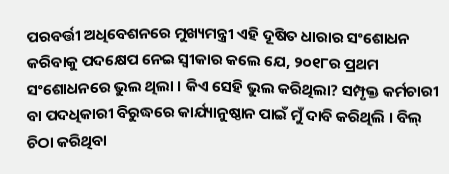ପରବର୍ତ୍ତୀ ଅଧିବେଶନରେ ମୁଖ୍ୟମନ୍ତ୍ରୀ ଏହି ଦୂଷିତ ଧାରାର ସଂଶୋଧନ କରିବାକୁ ପଦକ୍ଷେପ ନେଇ ସ୍ଵୀକାର କଲେ ଯେ, ୨୦୧୮ର ପ୍ରଥମ ସଂଶୋଧନରେ ଭୁଲ ଥିଲା । କିଏ ସେହି ଭୁଲ କରିଥିଲା? ସମ୍ପୃକ୍ତ କର୍ମଚାରୀ ବା ପଦଧିକାରୀ ବିରୁଦ୍ଧରେ କାର୍ଯ୍ୟାନୁଷ୍ଠାନ ପାଇଁ ମୁଁ ଦାବି କରିଥିଲି । ବିଲ୍ ଚିଠା କରିଥିବା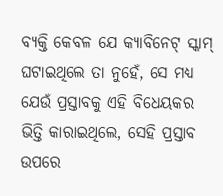ବ୍ୟକ୍ତି କେବଳ ଯେ କ୍ୟାବିନେଟ୍ ସ୍କାମ୍ ଘଟାଇଥିଲେ ତା ନୁହେଁ, ସେ ମଧ୍ୟ ଯେଉଁ ପ୍ରସ୍ତାବକୁ ଏହି ବିଧେୟକର ଭିତ୍ତି କାରାଇଥିଲେ, ସେହି ପ୍ରସ୍ତାବ ଉପରେ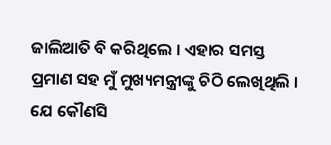ଜାଲିଆତି ବି କରିଥିଲେ । ଏହାର ସମସ୍ତ ପ୍ରମାଣ ସହ ମୁଁ ମୁଖ୍ୟମନ୍ତ୍ରୀଙ୍କୁ ଚିଠି ଲେଖିଥିଲି । ଯେ କୌଣସି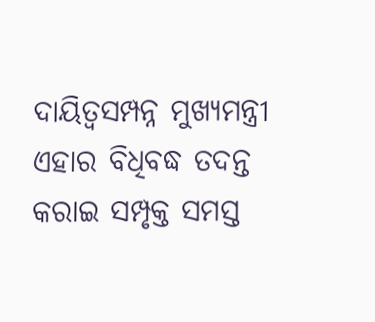ଦାୟିତ୍ଵସମ୍ପନ୍ନ ମୁଖ୍ୟମନ୍ତ୍ରୀ ଏହାର ବିଧିବଦ୍ଧ ତଦନ୍ତ କରାଇ ସମ୍ପୃକ୍ତ ସମସ୍ତ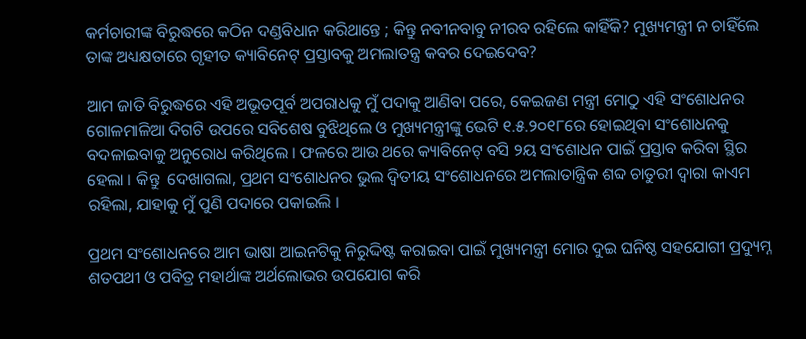କର୍ମଚାରୀଙ୍କ ବିରୁଦ୍ଧରେ କଠିନ ଦଣ୍ଡବିଧାନ କରିଥାନ୍ତେ ; କିନ୍ତୁ ନବୀନବାବୁ ନୀରବ ରହିଲେ କାହିଁକି? ମୁଖ୍ୟମନ୍ତ୍ରୀ ନ ଚାହିଁଲେ ତାଙ୍କ ଅଧ୍ୟକ୍ଷତାରେ ଗୃହୀତ କ୍ୟାବିନେଟ୍ ପ୍ରସ୍ତାବକୁ ଅମଲାତନ୍ତ୍ର କବର ଦେଇଦେବ?

ଆମ ଜାତି ବିରୁଦ୍ଧରେ ଏହି ଅଭୂତପୂର୍ବ ଅପରାଧକୁ ମୁଁ ପଦାକୁ ଆଣିବା ପରେ, କେଇଜଣ ମନ୍ତ୍ରୀ ମୋଠୁ ଏହି ସଂଶୋଧନର ଗୋଳମାଳିଆ ଦିଗଟି ଉପରେ ସବିଶେଷ ବୁଝିଥିଲେ ଓ ମୁଖ୍ୟମନ୍ତ୍ରୀଙ୍କୁ ଭେଟି ୧.୫.୨୦୧୮ରେ ହୋଇଥିବା ସଂଶୋଧନକୁ ବଦଳାଇବାକୁ ଅନୁରୋଧ କରିଥିଲେ । ଫଳରେ ଆଉ ଥରେ କ୍ୟାବିନେଟ୍ ବସି ୨ୟ ସଂଶୋଧନ ପାଇଁ ପ୍ରସ୍ତାବ କରିବା ସ୍ଥିର ହେଲା । କିନ୍ତୁ  ଦେଖାଗଲା, ପ୍ରଥମ ସଂଶୋଧନର ଭୁଲ ଦ୍ଵିତୀୟ ସଂଶୋଧନରେ ଅମଲାତାନ୍ତ୍ରିକ ଶବ୍ଦ ଚାତୁରୀ ଦ୍ଵାରା କାଏମ ରହିଲା, ଯାହାକୁ ମୁଁ ପୁଣି ପଦାରେ ପକାଇଲି ।

ପ୍ରଥମ ସଂଶୋଧନରେ ଆମ ଭାଷା ଆଇନଟିକୁ ନିରୁଦ୍ଦିଷ୍ଟ କରାଇବା ପାଇଁ ମୁଖ୍ୟମନ୍ତ୍ରୀ ମୋର ଦୁଇ ଘନିଷ୍ଠ ସହଯୋଗୀ ପ୍ରଦ୍ୟୁମ୍ନ ଶତପଥୀ ଓ ପବିତ୍ର ମହାର୍ଥାଙ୍କ ଅର୍ଥଲୋଭର ଉପଯୋଗ କରି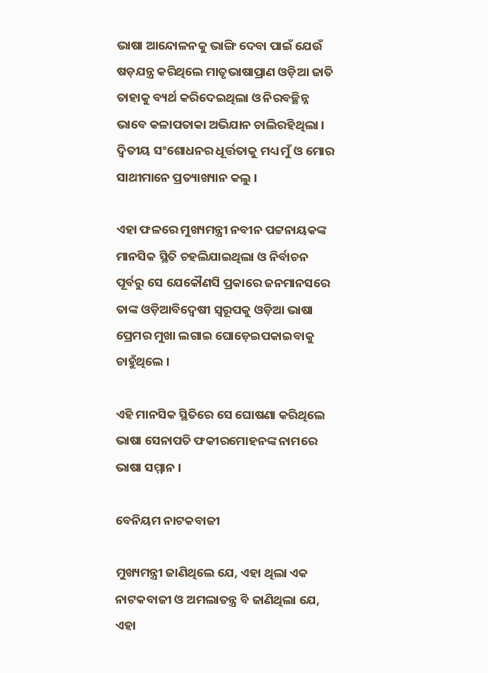ଭାଷା ଆନ୍ଦୋଳନକୁ ଭାଙ୍ଗି ଦେବା ପାଇଁ ଯେଉଁ ଷଡ଼ଯନ୍ତ୍ର କରିଥିଲେ ମାତୃଭାଷାପ୍ରାଣ ଓଡ଼ିଆ ଜାତି ତାହାକୁ ବ୍ୟର୍ଥ କରିଦେଇଥିଲା ଓ ନିରବଚ୍ଛିନ୍ନ ଭାବେ କଳାପତାକା ଅଭିଯାନ ଚାଲିରହିଥିଲା । ଦ୍ଵିତୀୟ ସଂଶୋଧନର ଧୂର୍ତ୍ତତାକୁ ମଧ୍ୟ ମୁଁ ଓ ମୋର ସାଥୀମାନେ ପ୍ରତ୍ୟାଖ୍ୟାନ କଲୁ ।

ଏହା ଫଳରେ ମୁଖ୍ୟମନ୍ତ୍ରୀ ନବୀନ ପଟ୍ଟନାୟକଙ୍କ ମାନସିକ ସ୍ଥିତି ଚହଲିଯାଇଥିଲା ଓ ନିର୍ବାଚନ ପୂର୍ବରୁ ସେ ଯେକୌଣସି ପ୍ରକାରେ ଜନମାନସରେ ତାଙ୍କ ଓଡ଼ିଆବିଦ୍ଵେଷୀ ସ୍ଵରୂପକୁ ଓଡ଼ିଆ ଭାଷା ପ୍ରେମର ମୁଖା ଲଗାଇ ଘୋଡ଼େଇପକାଇବାକୁ ଚାହୁଁଥିଲେ ।

ଏହି ମାନସିକ ସ୍ଥିତିରେ ସେ ଘୋଷଣା କରିଥିଲେ ଭାଷା ସେନାପତି ଫକୀରମୋହନଙ୍କ ନାମରେ ଭାଷା ସମ୍ମାନ ।

ବେନିୟମ ନାଟକବାଜୀ

ମୁଖ୍ୟମନ୍ତ୍ରୀ ଜାଣିଥିଲେ ଯେ, ଏହା ଥିଲା ଏକ ନାଟକବାଜୀ ଓ ଅମଲାତନ୍ତ୍ର ବି ଜାଣିଥିଲା ଯେ, ଏହା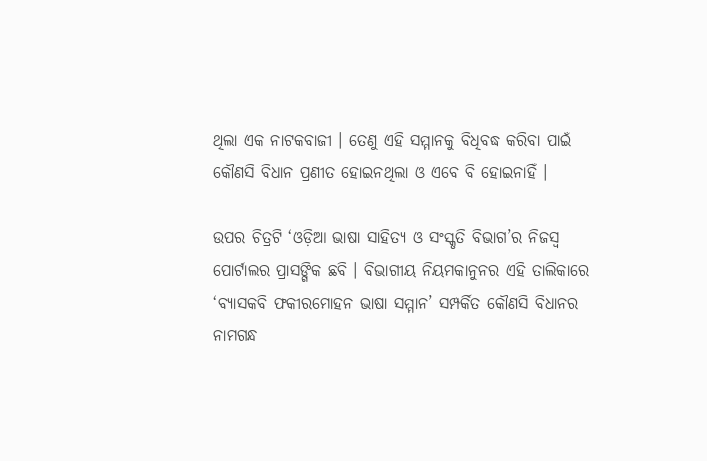ଥିଲା ଏକ ନାଟକବାଜୀ । ତେଣୁ ଏହି ସମ୍ମାନକୁ ବିଧିବଦ୍ଧ କରିବା ପାଇଁ କୌଣସି ବିଧାନ ପ୍ରଣୀତ ହୋଇନଥିଲା ଓ ଏବେ ବି ହୋଇନାହିଁ ।

ଉପର ଚିତ୍ରଟି ‘ଓଡ଼ିଆ ଭାଷା ସାହିତ୍ୟ ଓ ସଂସ୍କୃତି ବିଭାଗ’ର ନିଜସ୍ୱ ପୋର୍ଟାଲର ପ୍ରାସଙ୍ଗିକ ଛବି । ବିଭାଗୀୟ ନିୟମକାନୁନର ଏହି ତାଲିକାରେ ‘ବ୍ୟାସକବି ଫକୀରମୋହନ ଭାଷା ସମ୍ମାନ’ ସମ୍ପର୍କିତ କୌଣସି ବିଧାନର ନାମଗନ୍ଧ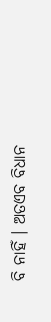ବି ନାହିଁ । ଅତଏବ ବିଧାନ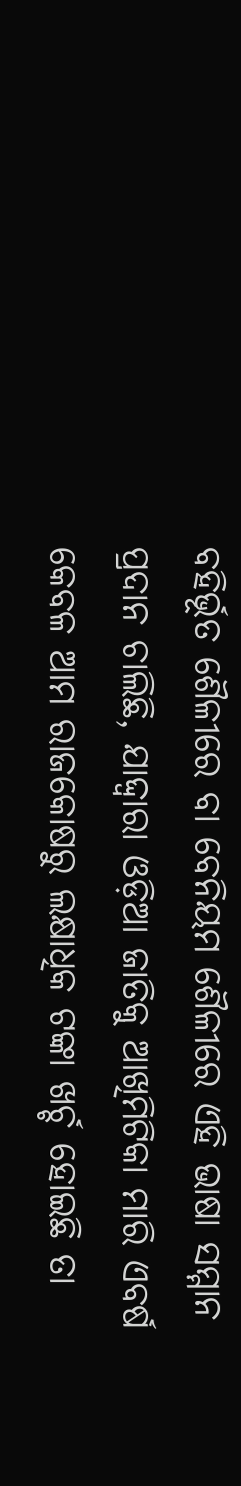ବହିର୍ଭୂତ ଶୈଳୀରେ ବା ବେନିୟମ ଶୈଳୀରେ ଏହି ଭାଷା ସମ୍ମାନ ପ୍ରଦାନ ଚାଲିଛି, ଯାଦ୍ଦ୍ଵାରା ଓଡ଼ିଆ ଜାତିକୁ ଆଖିମିଟିକା ମାରି ଏବର୍ଷ କେବଳ ଆମ ରାଜକୋଷରୁ ଲକ୍ଷାଧିକ ଟଙ୍କା ଖର୍ଚ୍ଚ ହୋଇଛି ତା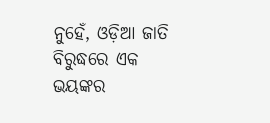ନୁହେଁ, ଓଡ଼ିଆ ଜାତି ବିରୁଦ୍ଧରେ ଏକ ଭୟଙ୍କର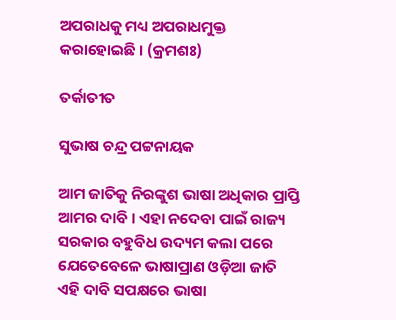ଅପରାଧକୁ ମଧ୍ୟ ଅପରାଧମୁକ୍ତ କରାହୋଇଛି । (କ୍ରମଶଃ)

ତର୍କାତୀତ

ସୁଭାଷ ଚନ୍ଦ୍ର ପଟ୍ଟନାୟକ

ଆମ ଜାତିକୁ ନିରଙ୍କୁଶ ଭାଷା ଅଧିକାର ପ୍ରାପ୍ତି ଆମର ଦାବି । ଏହା ନଦେବା ପାଇଁ ରାଜ୍ୟ ସରକାର ବହୁବିଧ ଉଦ୍ୟମ କଲା ପରେ ଯେତେବେଳେ ଭାଷାପ୍ରାଣ ଓଡ଼ିଆ ଜାତି ଏହି ଦାବି ସପକ୍ଷରେ ଭାଷା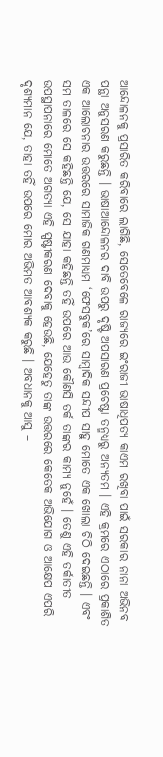ଆନ୍ଦୋଳନକୁ ପ୍ରସାରିତ କରିବାରେ ଲାଗିଛି, ସେତେବେଳେ ରାଜ୍ୟରେ ଇଂରାଜୀ ଭାଷାଧିପତ୍ୟ କାଏମ ରଖିବା ପାଇଁ ସରକାର ନାନା ଅଭିନବ ପନ୍ଥା ଅନୁସରଣ କରୁଛନ୍ତି । ଭାଷାଆନ୍ଦୋଳନର ଦାବି ଉପରୁ ଦୃଷ୍ଟି ଅପସାରଣ ପ୍ରଚେଷ୍ଟା ତନ୍ମଧ୍ୟରୁ ଅନ୍ୟତମ । ଏହି କ୍ରମରେ ଏଠାରେ ପ୍ରକାଶିତ ଏକ ଆଲୋଚନାର ଉତ୍ତରରେ ସାମାଜିକ ଗଣମାଧ୍ୟମ ‘ଫେସବୁକ’ରେ ସାମ୍ବାଦିକ ସନ୍ଦୀପ ସାହୁ ମୋତେ ଏକ ଖୋଲା ଚିଠି ଦେଇଛନ୍ତି । ଏବଂ ସମ ତାଳରେ ସେ କହିଛନ୍ତି ଯେ, ସେ ଯାହା କହିଛନ୍ତି ତହିଁ ଉପରେ ଆଉ କୌଣସି ତର୍କ ତାଙ୍କର କାମ୍ୟ ନୁହେଁ । ତେଣୁ ଏହି ତର୍କାତୀତ ଉପସ୍ଥାପନାରେ ମୋତେ ଅଗତ୍ୟା ଏହି ସ୍ପଷ୍ଟୀକରଣ ଦେବାକୁ ହେଉଛି, ଯେହେତୁ ତାଙ୍କ ଉତ୍ତରରେ କେତେକ ଅଭିଯୋଗ ଓ ଆକ୍ଷେପ ଏପରି ଦୃଶ୍ୟମାନ ଯେ, ତାହା ତହିଁ ଉପରେ ମୋର ଅଭିମତ ଆବଶ୍ୟକ କରୁଛି । ଅବଧାନକୁ ଆସୁ –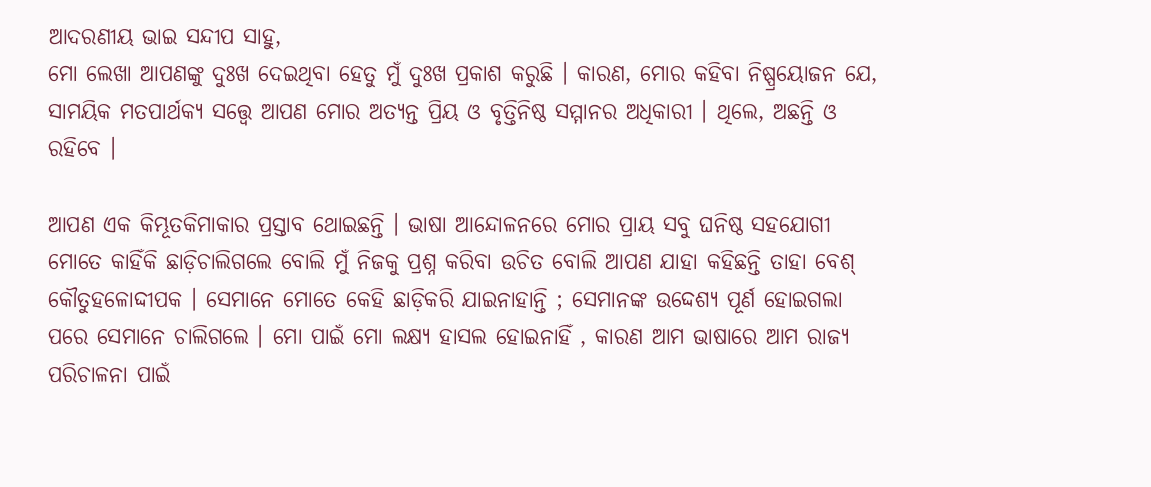ଆଦରଣୀୟ ଭାଇ ସନ୍ଦୀପ ସାହୁ,
ମୋ ଲେଖା ଆପଣଙ୍କୁ ଦୁଃଖ ଦେଇଥିବା ହେତୁ ମୁଁ ଦୁଃଖ ପ୍ରକାଶ କରୁଛି । କାରଣ, ମୋର କହିବା ନିଷ୍ପ୍ରୟୋଜନ ଯେ, ସାମୟିକ ମତପାର୍ଥକ୍ୟ ସତ୍ତ୍ୱେ ଆପଣ ମୋର ଅତ୍ୟନ୍ତ ପ୍ରିୟ ଓ ବୃତ୍ତିନିଷ୍ଠ ସମ୍ମାନର ଅଧିକାରୀ । ଥିଲେ, ଅଛନ୍ତି ଓ ରହିବେ ।

ଆପଣ ଏକ କିମ୍ଭୂତକିମାକାର ପ୍ରସ୍ତାବ ଥୋଇଛନ୍ତି । ଭାଷା ଆନ୍ଦୋଳନରେ ମୋର ପ୍ରାୟ ସବୁ ଘନିଷ୍ଠ ସହଯୋଗୀ ମୋତେ କାହିଁକି ଛାଡ଼ିଚାଲିଗଲେ ବୋଲି ମୁଁ ନିଜକୁ ପ୍ରଶ୍ନ କରିବା ଉଚିତ ବୋଲି ଆପଣ ଯାହା କହିଛନ୍ତି ତାହା ବେଶ୍ କୌତୁହଳୋଦ୍ଦୀପକ । ସେମାନେ ମୋତେ କେହି ଛାଡ଼ିକରି ଯାଇନାହାନ୍ତି ; ସେମାନଙ୍କ ଉଦ୍ଦେଶ୍ୟ ପୂର୍ଣ ହୋଇଗଲା ପରେ ସେମାନେ ଚାଲିଗଲେ । ମୋ ପାଇଁ ମୋ ଲକ୍ଷ୍ୟ ହାସଲ ହୋଇନାହିଁ , କାରଣ ଆମ ଭାଷାରେ ଆମ ରାଜ୍ୟ ପରିଚାଳନା ପାଇଁ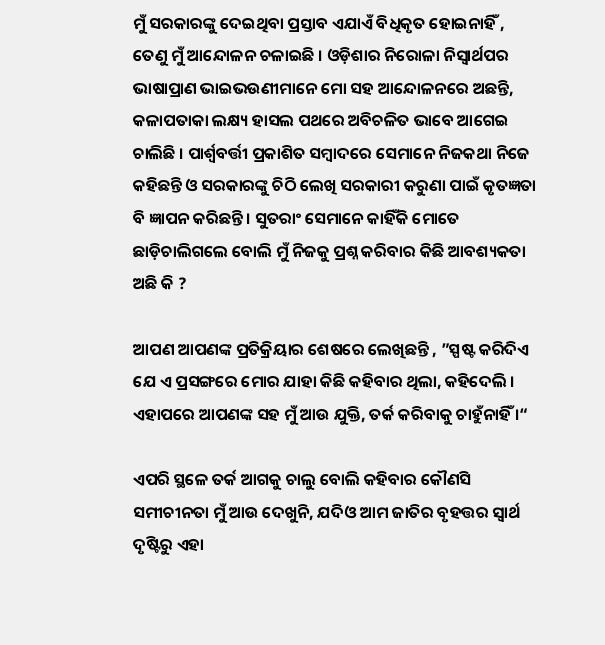ମୁଁ ସରକାରଙ୍କୁ ଦେଇଥିବା ପ୍ରସ୍ତାବ ଏଯାଏଁ ବିଧିକୃତ ହୋଇନାହିଁ , ତେଣୁ ମୁଁ ଆନ୍ଦୋଳନ ଚଳାଇଛି । ଓଡ଼ିଶାର ନିରୋଳା ନିସ୍ଵାର୍ଥପର ଭାଷାପ୍ରାଣ ଭାଇଭଉଣୀମାନେ ମୋ ସହ ଆନ୍ଦୋଳନରେ ଅଛନ୍ତି, କଳାପତାକା ଲକ୍ଷ୍ୟ ହାସଲ ପଥରେ ଅବିଚଳିତ ଭାବେ ଆଗେଇ ଚାଲିଛି । ପାର୍ଶ୍ଵବର୍ତ୍ତୀ ପ୍ରକାଶିତ ସମ୍ବାଦରେ ସେମାନେ ନିଜକଥା ନିଜେ କହିଛନ୍ତି ଓ ସରକାରଙ୍କୁ ଚିଠି ଲେଖି ସରକାରୀ କରୁଣା ପାଇଁ କୃତଜ୍ଞତା ବି ଜ୍ଞାପନ କରିଛନ୍ତି । ସୁତରାଂ ସେମାନେ କାହିଁକି ମୋତେ ଛାଡ଼ିଚାଲିଗଲେ ବୋଲି ମୁଁ ନିଜକୁ ପ୍ରଶ୍ନ କରିବାର କିଛି ଆବଶ୍ୟକତା ଅଛି କି ?

ଆପଣ ଆପଣଙ୍କ ପ୍ରତିକ୍ରିୟାର ଶେଷରେ ଲେଖିଛନ୍ତି , ”ସ୍ପଷ୍ଟ କରିଦିଏ ଯେ ଏ ପ୍ରସଙ୍ଗରେ ମୋର ଯାହା କିଛି କହିବାର ଥିଲା, କହିଦେଲି । ଏହାପରେ ଆପଣଙ୍କ ସହ ମୁଁ ଆଉ ଯୁକ୍ତି, ତର୍କ କରିବାକୁ ଚାହୁଁନାହିଁ ।“

ଏପରି ସ୍ଥଳେ ତର୍କ ଆଗକୁ ଚାଲୁ ବୋଲି କହିବାର କୌଣସି ସମୀଚୀନତା ମୁଁ ଆଉ ଦେଖୁନି, ଯଦିଓ ଆମ ଜାତିର ବୃହତ୍ତର ସ୍ଵାର୍ଥ ଦୃଷ୍ଟିରୁ ଏହା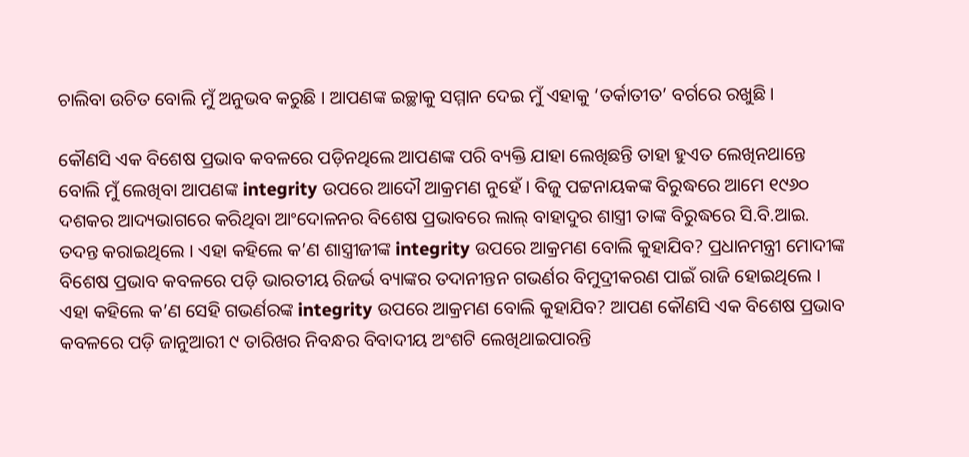ଚାଲିବା ଉଚିତ ବୋଲି ମୁଁ ଅନୁଭବ କରୁଛି । ଆପଣଙ୍କ ଇଚ୍ଛାକୁ ସମ୍ମାନ ଦେଇ ମୁଁ ଏହାକୁ ‘ତର୍କାତୀତ’ ବର୍ଗରେ ରଖୁଛି ।

କୌଣସି ଏକ ବିଶେଷ ପ୍ରଭାବ କବଳରେ ପଡ଼ିନଥିଲେ ଆପଣଙ୍କ ପରି ବ୍ୟକ୍ତି ଯାହା ଲେଖିଛନ୍ତି ତାହା ହୁଏତ ଲେଖିନଥାନ୍ତେ ବୋଲି ମୁଁ ଲେଖିବା ଆପଣଙ୍କ integrity ଉପରେ ଆଦୌ ଆକ୍ରମଣ ନୁହେଁ । ବିଜୁ ପଟ୍ଟନାୟକଙ୍କ ବିରୁଦ୍ଧରେ ଆମେ ୧୯୬୦ ଦଶକର ଆଦ୍ୟଭାଗରେ କରିଥିବା ଆଂଦୋଳନର ବିଶେଷ ପ୍ରଭାବରେ ଲାଲ୍ ବାହାଦୁର ଶାସ୍ତ୍ରୀ ତାଙ୍କ ବିରୁଦ୍ଧରେ ସି.ବି.ଆଇ. ତଦନ୍ତ କରାଇଥିଲେ । ଏହା କହିଲେ କ’ଣ ଶାସ୍ତ୍ରୀଜୀଙ୍କ integrity ଉପରେ ଆକ୍ରମଣ ବୋଲି କୁହାଯିବ? ପ୍ରଧାନମନ୍ତ୍ରୀ ମୋଦୀଙ୍କ ବିଶେଷ ପ୍ରଭାବ କବଳରେ ପଡ଼ି ଭାରତୀୟ ରିଜର୍ଭ ବ୍ୟାଙ୍କର ତଦାନୀନ୍ତନ ଗଭର୍ଣର ବିମୁଦ୍ରୀକରଣ ପାଇଁ ରାଜି ହୋଇଥିଲେ । ଏହା କହିଲେ କ’ଣ ସେହି ଗଭର୍ଣରଙ୍କ integrity ଉପରେ ଆକ୍ରମଣ ବୋଲି କୁହାଯିବ? ଆପଣ କୌଣସି ଏକ ବିଶେଷ ପ୍ରଭାବ କବଳରେ ପଡ଼ି ଜାନୁଆରୀ ୯ ତାରିଖର ନିବନ୍ଧର ବିବାଦୀୟ ଅଂଶଟି ଲେଖିଥାଇପାରନ୍ତି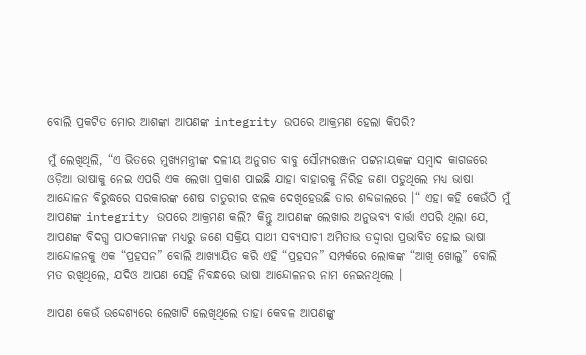ବୋଲି ପ୍ରକଟିତ ମୋର ଆଶଙ୍କା ଆପଣଙ୍କ integrity ଉପରେ ଆକ୍ରମଣ ହେଲା କିପରି?

ମୁଁ ଲେଖିଥିଲି, “ଏ ଭିତରେ ମୁଖ୍ୟମନ୍ତ୍ରୀଙ୍କ ଦଳୀୟ ଅନୁଗତ ବାବୁ ସୌମ୍ୟରଞ୍ଜନ ପଟ୍ଟନାୟକଙ୍କ ସମ୍ବାଦ କାଗଜରେ ଓଡ଼ିଆ ଭାଷାକୁ ନେଇ ଏପରି ଏକ ଲେଖା ପ୍ରକାଶ ପାଇଛି ଯାହା ବାହାରକୁ ନିରିହ ଜଣା ପଡୁଥିଲେ ମଧ୍ୟ ଭାଷା ଆନ୍ଦୋଳନ ବିରୁଦ୍ଧରେ ସରକାରଙ୍କ ଶେଷ ଚାତୁରୀର ଝଲକ ଦେଖିହେଉଛି ତାର ଶବ୍ଦଜାଲରେ ।“ ଏହା କହି କେଉଁଠି ମୁଁ ଆପଣଙ୍କ integrity ଉପରେ ଆକ୍ରମଣ କଲି? କିନ୍ତୁ ଆପଣଙ୍କ ଲେଖାର ଅନୁଭବ୍ୟ ବାର୍ତ୍ତା ଏପରି ଥିଲା ଯେ, ଆପଣଙ୍କ ବିଦଗ୍ଧ ପାଠକମାନଙ୍କ ମଧ୍ୟରୁ ଜଣେ ସକ୍ରିୟ ସାଥୀ ସବ୍ୟସାଚୀ ଅମିତାଭ ତଦ୍ଦ୍ଵାରା ପ୍ରଭାବିତ ହୋଇ ଭାଷା ଆନ୍ଦୋଳନକୁ ଏକ “ପ୍ରହସନ” ବୋଲି ଆଖ୍ୟାୟିତ କରି ଏହି “ପ୍ରହସନ” ସମ୍ପର୍କରେ ଲୋକଙ୍କ “ଆଖି ଖୋଲୁ” ବୋଲି ମତ ରଖିଥିଲେ, ଯଦିଓ ଆପଣ ସେହି ନିବନ୍ଧରେ ଭାଷା ଆନ୍ଦୋଳନର ନାମ ନେଇନଥିଲେ ।

ଆପଣ କେଉଁ ଉଦ୍ଦେଶ୍ୟରେ ଲେଖାଟି ଲେଖିଥିଲେ ତାହା କେବଳ ଆପଣଙ୍କୁ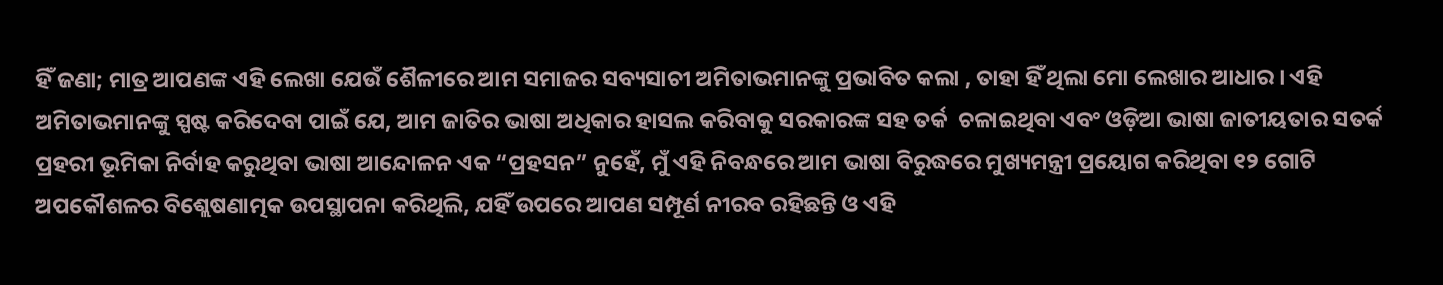ହିଁ ଜଣା; ମାତ୍ର ଆପଣଙ୍କ ଏହି ଲେଖା ଯେଉଁ ଶୈଳୀରେ ଆମ ସମାଜର ସବ୍ୟସାଚୀ ଅମିତାଭମାନଙ୍କୁ ପ୍ରଭାବିତ କଲା , ତାହା ହିଁ ଥିଲା ମୋ ଲେଖାର ଆଧାର । ଏହି ଅମିତାଭମାନଙ୍କୁ ସ୍ପଷ୍ଟ କରିଦେବା ପାଇଁ ଯେ, ଆମ ଜାତିର ଭାଷା ଅଧିକାର ହାସଲ କରିବାକୁ ସରକାରଙ୍କ ସହ ତର୍କ  ଚଳାଇଥିବା ଏବଂ ଓଡ଼ିଆ ଭାଷା ଜାତୀୟତାର ସତର୍କ ପ୍ରହରୀ ଭୂମିକା ନିର୍ବାହ କରୁଥିବା ଭାଷା ଆନ୍ଦୋଳନ ଏକ “ପ୍ରହସନ” ନୁହେଁ, ମୁଁ ଏହି ନିବନ୍ଧରେ ଆମ ଭାଷା ବିରୁଦ୍ଧରେ ମୁଖ୍ୟମନ୍ତ୍ରୀ ପ୍ରୟୋଗ କରିଥିବା ୧୨ ଗୋଟି ଅପକୌଶଳର ବିଶ୍ଲେଷଣାତ୍ମକ ଉପସ୍ଥାପନା କରିଥିଲି, ଯହିଁ ଉପରେ ଆପଣ ସମ୍ପୂର୍ଣ ନୀରବ ରହିଛନ୍ତି ଓ ଏହି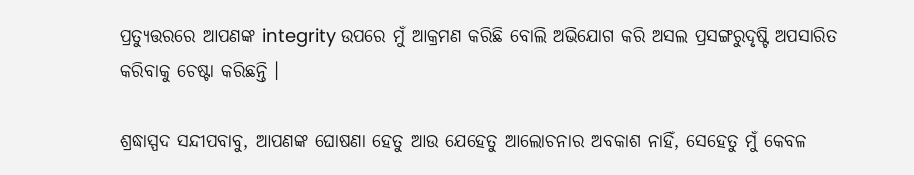ପ୍ରତ୍ୟୁତ୍ତରରେ ଆପଣଙ୍କ integrity ଉପରେ ମୁଁ ଆକ୍ରମଣ କରିଛି ବୋଲି ଅଭିଯୋଗ କରି ଅସଲ ପ୍ରସଙ୍ଗରୁଦୃଷ୍ଟି ଅପସାରିତ କରିବାକୁ ଚେଷ୍ଟା କରିଛନ୍ତି ।

ଶ୍ରଦ୍ଧାସ୍ପଦ ସନ୍ଦୀପବାବୁ, ଆପଣଙ୍କ ଘୋଷଣା ହେତୁ ଆଉ ଯେହେତୁ ଆଲୋଚନାର ଅବକାଶ ନାହିଁ, ସେହେତୁ ମୁଁ କେବଳ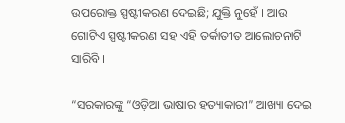ଉପରୋକ୍ତ ସ୍ପଷ୍ଟୀକରଣ ଦେଇଛି; ଯୁକ୍ତି ନୁହେଁ । ଆଉ ଗୋଟିଏ ସ୍ପଷ୍ଟୀକରଣ ସହ ଏହି ତର୍କାତୀତ ଆଲୋଚନାଟି ସାରିବି ।

“ସରକାରଙ୍କୁ “ଓଡ଼ିଆ ଭାଷାର ହତ୍ୟାକାରୀ” ଆଖ୍ୟା ଦେଇ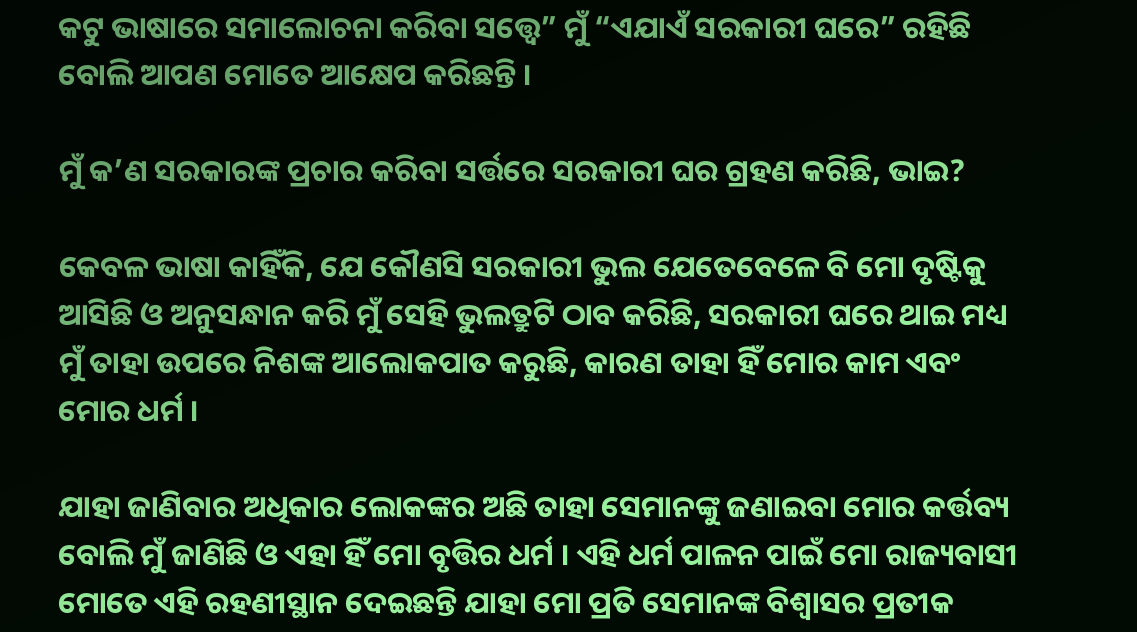କଟୁ ଭାଷାରେ ସମାଲୋଚନା କରିବା ସତ୍ତ୍ୱେ” ମୁଁ “ଏଯାଏଁ ସରକାରୀ ଘରେ” ରହିଛି ବୋଲି ଆପଣ ମୋତେ ଆକ୍ଷେପ କରିଛନ୍ତି ।

ମୁଁ କ’ଣ ସରକାରଙ୍କ ପ୍ରଚାର କରିବା ସର୍ତ୍ତରେ ସରକାରୀ ଘର ଗ୍ରହଣ କରିଛି, ଭାଇ?

କେବଳ ଭାଷା କାହିଁକି, ଯେ କୌଣସି ସରକାରୀ ଭୁଲ ଯେତେବେଳେ ବି ମୋ ଦୃଷ୍ଟିକୁ ଆସିଛି ଓ ଅନୁସନ୍ଧାନ କରି ମୁଁ ସେହି ଭୁଲତ୍ରୁଟି ଠାବ କରିଛି, ସରକାରୀ ଘରେ ଥାଇ ମଧ୍ୟ ମୁଁ ତାହା ଉପରେ ନିଶଙ୍କ ଆଲୋକପାତ କରୁଛି, କାରଣ ତାହା ହିଁ ମୋର କାମ ଏବଂ ମୋର ଧର୍ମ ।

ଯାହା ଜାଣିବାର ଅଧିକାର ଲୋକଙ୍କର ଅଛି ତାହା ସେମାନଙ୍କୁ ଜଣାଇବା ମୋର କର୍ତ୍ତବ୍ୟ ବୋଲି ମୁଁ ଜାଣିଛି ଓ ଏହା ହିଁ ମୋ ବୃତ୍ତିର ଧର୍ମ । ଏହି ଧର୍ମ ପାଳନ ପାଇଁ ମୋ ରାଜ୍ୟବାସୀ ମୋତେ ଏହି ରହଣୀସ୍ଥାନ ଦେଇଛନ୍ତି ଯାହା ମୋ ପ୍ରତି ସେମାନଙ୍କ ବିଶ୍ଵାସର ପ୍ରତୀକ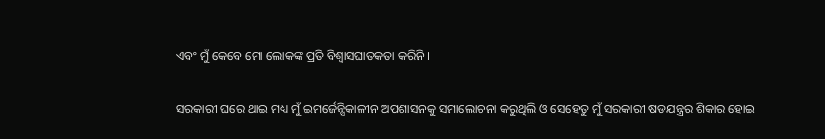ଏବଂ ମୁଁ କେବେ ମୋ ଲୋକଙ୍କ ପ୍ରତି ବିଶ୍ଵାସଘାତକତା କରିନି ।

ସରକାରୀ ଘରେ ଥାଇ ମଧ୍ୟ ମୁଁ ଇମର୍ଜେନ୍ସିକାଳୀନ ଅପଶାସନକୁ ସମାଲୋଚନା କରୁଥିଲି ଓ ସେହେତୁ ମୁଁ ସରକାରୀ ଷଡଯନ୍ତ୍ରର ଶିକାର ହୋଇ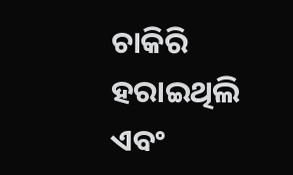ଚାକିରି ହରାଇଥିଲି ଏବଂ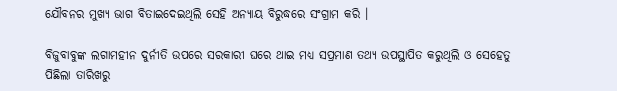ଯୌବନର ମୁଖ୍ୟ ଭାଗ ବିତାଇଦେଇଥିଲି ସେହି ଅନ୍ୟାୟ ବିରୁଦ୍ଧରେ ସଂଗ୍ରାମ କରି ।

ବିଜୁବାବୁଙ୍କ ଲଗାମହୀନ ଦୁର୍ନୀତି ଉପରେ ସରକାରୀ ଘରେ ଥାଇ ମଧ୍ୟ ସପ୍ରମାଣ ତଥ୍ୟ ଉପସ୍ଥାପିତ କରୁଥିଲି ଓ ସେହେତୁ ପିଛିଲା ତାରିଖରୁ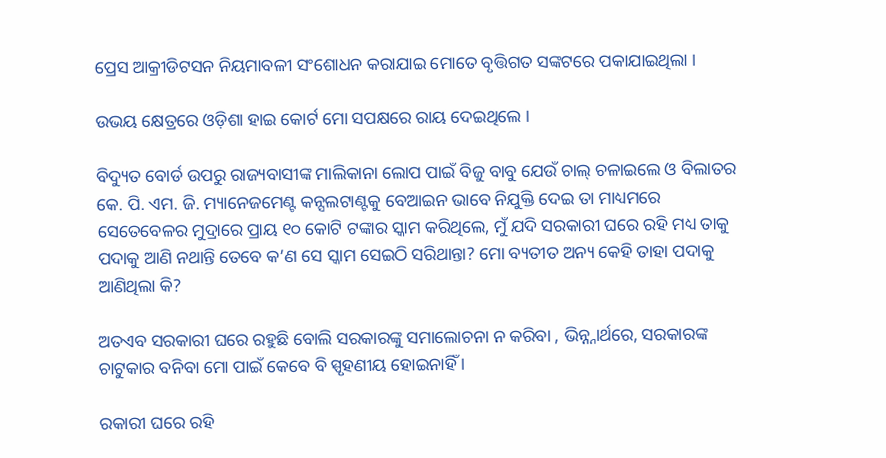ପ୍ରେସ ଆକ୍ରୀଡିଟସନ ନିୟମାବଳୀ ସଂଶୋଧନ କରାଯାଇ ମୋତେ ବୃତ୍ତିଗତ ସଙ୍କଟରେ ପକାଯାଇଥିଲା ।

ଉଭୟ କ୍ଷେତ୍ରରେ ଓଡ଼ିଶା ହାଇ କୋର୍ଟ ମୋ ସପକ୍ଷରେ ରାୟ ଦେଇଥିଲେ ।

ବିଦ୍ୟୁତ ବୋର୍ଡ ଉପରୁ ରାଜ୍ୟବାସୀଙ୍କ ମାଲିକାନା ଲୋପ ପାଇଁ ବିଜୁ ବାବୁ ଯେଉଁ ଚାଲ୍ ଚଳାଇଲେ ଓ ବିଲାତର କେ. ପି. ଏମ. ଜି. ମ୍ୟାନେଜମେଣ୍ଟ କନ୍ସଲଟାଣ୍ଟକୁ ବେଆଇନ ଭାବେ ନିଯୁକ୍ତି ଦେଇ ତା ମାଧ୍ୟମରେ ସେତେବେଳର ମୁଦ୍ରାରେ ପ୍ରାୟ ୧୦ କୋଟି ଟଙ୍କାର ସ୍କାମ କରିଥିଲେ, ମୁଁ ଯଦି ସରକାରୀ ଘରେ ରହି ମଧ୍ୟ ତାକୁ ପଦାକୁ ଆଣି ନଥାନ୍ତି ତେବେ କ’ଣ ସେ ସ୍କାମ ସେଇଠି ସରିଥାନ୍ତା? ମୋ ବ୍ୟତୀତ ଅନ୍ୟ କେହି ତାହା ପଦାକୁ ଆଣିଥିଲା କି?

ଅତଏବ ସରକାରୀ ଘରେ ରହୁଛି ବୋଲି ସରକାରଙ୍କୁ ସମାଲୋଚନା ନ କରିବା , ଭିନ୍ନ୍ନାର୍ଥରେ, ସରକାରଙ୍କ ଚାଟୁକାର ବନିବା ମୋ ପାଇଁ କେବେ ବି ସ୍ପୃହଣୀୟ ହୋଇନାହିଁ ।

ରକାରୀ ଘରେ ରହି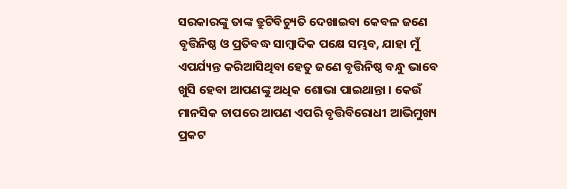ସରକାରଙ୍କୁ ତାଙ୍କ ତ୍ରୁଟିବିଚ୍ୟୁତି ଦେଖାଇବା କେବଳ ଜଣେ ବୃତ୍ତିନିଷ୍ଠ ଓ ପ୍ରତିବଦ୍ଧ ସାମ୍ବାଦିକ ପକ୍ଷେ ସମ୍ଭବ, ଯାହା ମୁଁ ଏପର୍ଯ୍ୟନ୍ତ କରିଆସିଥିବା ହେତୁ ଜଣେ ବୃତ୍ତିନିଷ୍ଠ ବନ୍ଧୁ ଭାବେ ଖୁସି ହେବା ଆପଣଙ୍କୁ ଅଧିକ ଶୋଭା ପାଇଥାନ୍ତା । କେଉଁ ମାନସିକ ଚାପରେ ଆପଣ ଏପରି ବୃତ୍ତିବିରୋଧୀ ଆଭିମୁଖ୍ୟ ପ୍ରକଟ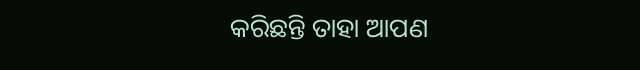କରିଛନ୍ତି ତାହା ଆପଣ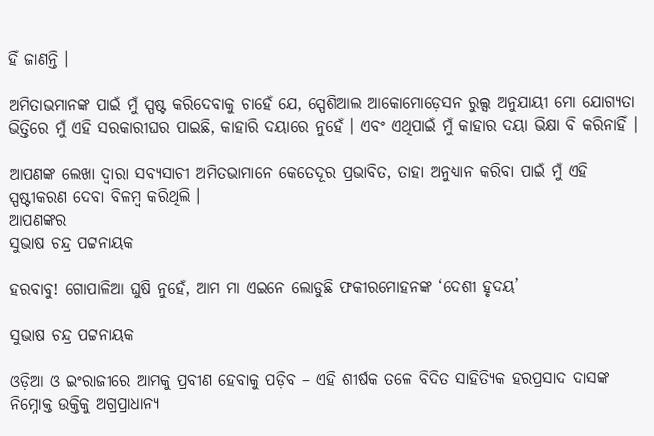ହିଁ ଜାଣନ୍ତି ।

ଅମିତାଭମାନଙ୍କ ପାଇଁ ମୁଁ ସ୍ପଷ୍ଟ କରିଦେବାକୁ ଚାହେଁ ଯେ, ସ୍ପେଶିଆଲ ଆକୋମୋଡ଼େସନ ରୁଲ୍ସ ଅନୁଯାୟୀ ମୋ ଯୋଗ୍ୟତା ଭିତ୍ତିରେ ମୁଁ ଏହି ସରକାରୀଘର ପାଇଛି, କାହାରି ଦୟାରେ ନୁହେଁ । ଏବଂ ଏଥିପାଇଁ ମୁଁ କାହାର ଦୟା ଭିକ୍ଷା ବି କରିନାହିଁ ।

ଆପଣଙ୍କ ଲେଖା ଦ୍ଵାରା ସବ୍ୟସାଚୀ ଅମିତଭାମାନେ କେତେଦୂର ପ୍ରଭାବିତ, ତାହା ଅନୁଧ୍ୟାନ କରିବା ପାଇଁ ମୁଁ ଏହି ସ୍ପଷ୍ଟୀକରଣ ଦେବା ବିଳମ୍ବ କରିଥିଲି ।
ଆପଣଙ୍କର
ସୁଭାଷ ଚନ୍ଦ୍ର ପଟ୍ଟନାୟକ

ହରବାବୁ! ଗୋପାଳିଆ ଘୁଷି ନୁହେଁ, ଆମ ମା ଏଇନେ ଲୋଡୁଛି ଫକୀରମୋହନଙ୍କ ‘ଦେଶୀ ହୃଦୟ’

ସୁଭାଷ ଚନ୍ଦ୍ର ପଟ୍ଟନାୟକ

ଓଡ଼ିଆ ଓ ଇଂରାଜୀରେ ଆମକୁ ପ୍ରବୀଣ ହେବାକୁ ପଡ଼ିବ – ଏହି ଶୀର୍ଷକ ତଳେ ବିଦିତ ସାହିତ୍ୟିକ ହରପ୍ରସାଦ ଦାସଙ୍କ ନିମ୍ନୋକ୍ତ ଉକ୍ତିକୁ ଅଗ୍ରପ୍ରାଧାନ୍ୟ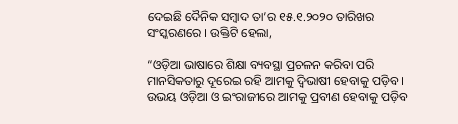ଦେଇଛି ଦୈନିକ ସମ୍ବାଦ ତା’ର ୧୫.୧.୨୦୨୦ ତାରିଖର ସଂସ୍କରଣରେ । ଉକ୍ତିଟି ହେଲା,

“ଓଡ଼ିଆ ଭାଷାରେ ଶିକ୍ଷା ବ୍ୟବସ୍ଥା ପ୍ରଚଳନ କରିବା ପରି ମାନସିକତାରୁ ଦୂରେଇ ରହି ଆମକୁ ଦ୍ଵିଭାଷୀ ହେବାକୁ ପଡ଼ିବ । ଉଭୟ ଓଡ଼ିଆ ଓ ଇଂରାଜୀରେ ଆମକୁ ପ୍ରବୀଣ ହେବାକୁ ପଡ଼ିବ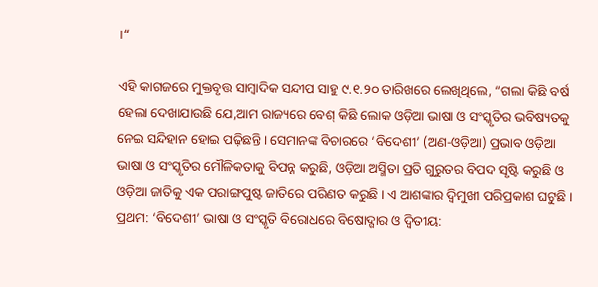।“

ଏହି କାଗଜରେ ମୁକ୍ତବୃତ୍ତ ସାମ୍ବାଦିକ ସନ୍ଦୀପ ସାହୁ ୯.୧.୨୦ ତାରିଖରେ ଲେଖିଥିଲେ, “ଗଲା କିଛି ବର୍ଷ ହେଲା ଦେଖାଯାଉଛି ଯେ,ଆମ ରାଜ୍ୟରେ ବେଶ୍ କିଛି ଲୋକ ଓଡ଼ିଆ ଭାଷା ଓ ସଂସ୍କୃତିର ଭବିଷ୍ୟତକୁ ନେଇ ସନ୍ଦିହାନ ହୋଇ ପଢ଼ିଛନ୍ତି । ସେମାନଙ୍କ ବିଚାରରେ ‘ବିଦେଶୀ’ (ଅଣ-ଓଡ଼ିଆ) ପ୍ରଭାବ ଓଡ଼ିଆ ଭାଷା ଓ ସଂସ୍କୃତିର ମୌଳିକତାକୁ ବିପନ୍ନ କରୁଛି, ଓଡ଼ିଆ ଅସ୍ମିତା ପ୍ରତି ଗୁରୁତର ବିପଦ ସୃଷ୍ଟି କରୁଛି ଓ ଓଡ଼ିଆ ଜାତିକୁ ଏକ ପରାଙ୍ଗପୁଷ୍ଟ ଜାତିରେ ପରିଣତ କରୁଛି । ଏ ଆଶଙ୍କାର ଦ୍ଵିମୁଖୀ ପରିପ୍ରକାଶ ଘଟୁଛି । ପ୍ରଥମ: ‘ବିଦେଶୀ’ ଭାଷା ଓ ସଂସ୍କୃତି ବିରୋଧରେ ବିଷୋଦ୍ଗାର ଓ ଦ୍ଵିତୀୟ: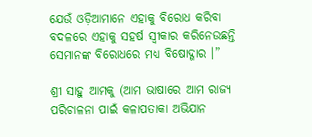ଯେଉଁ ଓଡ଼ିଆମାନେ ଏହାକୁ ବିରୋଧ କରିବା ବଦଳରେ ଏହାକୁ ସହର୍ଷ ସ୍ଵୀକାର କରିନେଉଛନ୍ତି ସେମାନଙ୍କ ବିରୋଧରେ ମଧ୍ୟ ବିଷୋଦ୍ଗାର ।”

ଶ୍ରୀ ସାହୁ ଆମକୁ (ଆମ ଭାଷାରେ ଆମ ରାଜ୍ୟ ପରିଚାଳନା ପାଇଁ କଳାପତାକା ଅଭିଯାନ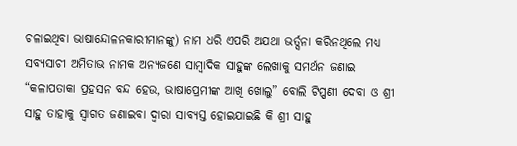ଚଳାଇଥିବା ଭାଷାନ୍ଦୋଳନକାରୀମାନଙ୍କୁ) ନାମ ଧରି ଏପରି ଅଯଥା ଭର୍ତ୍ସନା କରିନଥିଲେ ମଧ୍ୟ ସବ୍ୟସାଚୀ ଅମିତାଭ ନାମକ ଅନ୍ୟଜଣେ ସାମ୍ବାଦିକ ସାହୁଙ୍କ ଲେଖାକୁ ସମର୍ଥନ ଜଣାଇ “କଳାପତାକା ପ୍ରହସନ ବନ୍ଦ ହେଉ, ଭାଷାପ୍ରେମୀଙ୍କ ଆଖି ଖୋଲୁ” ବୋଲି ଟିପ୍ପଣୀ ଦେବା ଓ ଶ୍ରୀ ସାହୁ ତାହାକୁ ସ୍ଵାଗତ ଜଣାଇବା ଦ୍ଵାରା ସାବ୍ୟସ୍ତ ହୋଇଯାଇଛି କି ଶ୍ରୀ ସାହୁ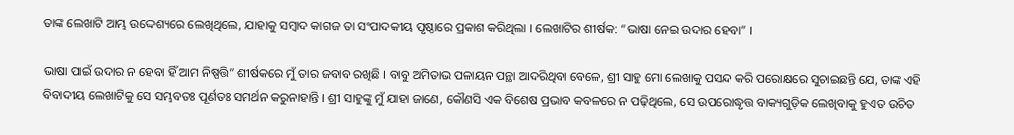ତାଙ୍କ ଲେଖାଟି ଆମ୍ଭ ଉଦ୍ଦେଶ୍ୟରେ ଲେଖିଥିଲେ, ଯାହାକୁ ସମ୍ବାଦ କାଗଜ ତା ସଂପାଦକୀୟ ପୃଷ୍ଠାରେ ପ୍ରକାଶ କରିଥିଲା । ଲେଖାଟିର ଶୀର୍ଷକ: “ଭାଷା ନେଇ ଉଦାର ହେବା” ।

ଭାଷା ପାଇଁ ଉଦାର ନ ହେବା ହିଁ ଆମ ନିଷ୍ପତ୍ତି” ଶୀର୍ଷକରେ ମୁଁ ତାର ଜବାବ ରଖିଛି । ବାବୁ ଅମିତାଭ ପଳାୟନ ପନ୍ଥା ଆଦରିଥିବା ବେଳେ, ଶ୍ରୀ ସାହୁ ମୋ ଲେଖାକୁ ପସନ୍ଦ କରି ପରୋକ୍ଷରେ ସୁଚାଇଛନ୍ତି ଯେ, ତାଙ୍କ ଏହି ବିବାଦୀୟ ଲେଖାଟିକୁ ସେ ସମ୍ଭବତଃ ପୂର୍ଣତଃ ସମର୍ଥନ କରୁନାହାନ୍ତି । ଶ୍ରୀ ସାହୁଙ୍କୁ ମୁଁ ଯାହା ଜାଣେ, କୌଣସି ଏକ ବିଶେଷ ପ୍ରଭାବ କବଳରେ ନ ପଢ଼ିଥିଲେ, ସେ ଉପରୋଦ୍ଧୃତ୍ତ ବାକ୍ୟଗୁଡ଼ିକ ଲେଖିବାକୁ ହୁଏତ ଉଚିତ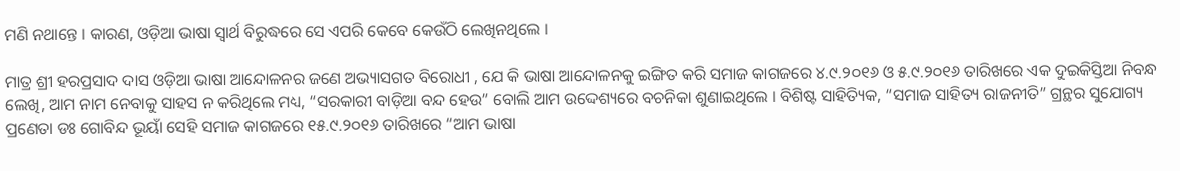ମଣି ନଥାନ୍ତେ । କାରଣ, ଓଡ଼ିଆ ଭାଷା ସ୍ଵାର୍ଥ ବିରୁଦ୍ଧରେ ସେ ଏପରି କେବେ କେଉଁଠି ଲେଖିନଥିଲେ ।

ମାତ୍ର ଶ୍ରୀ ହରପ୍ରସାଦ ଦାସ ଓଡ଼ିଆ ଭାଷା ଆନ୍ଦୋଳନର ଜଣେ ଅଭ୍ୟାସଗତ ବିରୋଧୀ , ଯେ କି ଭାଷା ଆନ୍ଦୋଳନକୁ ଇଙ୍ଗିତ କରି ସମାଜ କାଗଜରେ ୪.୯.୨୦୧୬ ଓ ୫.୯.୨୦୧୬ ତାରିଖରେ ଏକ ଦୁଇକିସ୍ତିଆ ନିବନ୍ଧ ଲେଖି, ଆମ ନାମ ନେବାକୁ ସାହସ ନ କରିଥିଲେ ମଧ୍ୟ, “ସରକାରୀ ବାଡ଼ିଆ ବନ୍ଦ ହେଉ” ବୋଲି ଆମ ଉଦ୍ଦେଶ୍ୟରେ ବଚନିକା ଶୁଣାଇଥିଲେ । ବିଶିଷ୍ଟ ସାହିତ୍ୟିକ, “ସମାଜ ସାହିତ୍ୟ ରାଜନୀତି” ଗ୍ରନ୍ଥର ସୁଯୋଗ୍ୟ ପ୍ରଣେତା ଡଃ ଗୋବିନ୍ଦ ଭୂୟାଁ ସେହି ସମାଜ କାଗଜରେ ୧୫.୯.୨୦୧୬ ତାରିଖରେ “ଆମ ଭାଷା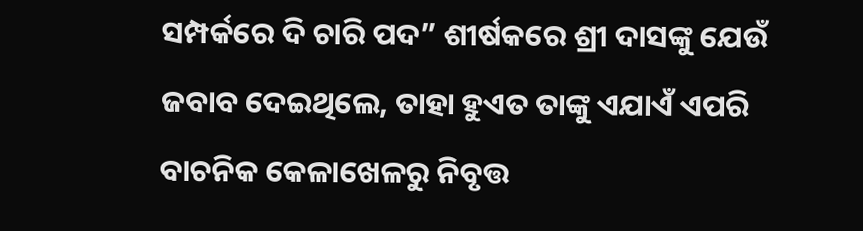ସମ୍ପର୍କରେ ଦି ଚାରି ପଦ” ଶୀର୍ଷକରେ ଶ୍ରୀ ଦାସଙ୍କୁ ଯେଉଁ ଜବାବ ଦେଇଥିଲେ, ତାହା ହୁଏତ ତାଙ୍କୁ ଏଯାଏଁ ଏପରି ବାଚନିକ କେଳାଖେଳରୁ ନିବୃତ୍ତ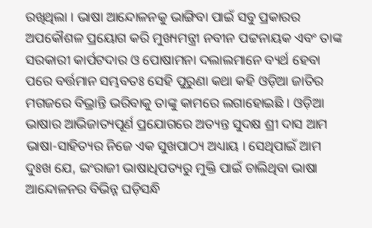ରଖିଥିଲା । ଭାଷା ଆନ୍ଦୋଳନକୁ ଭାଙ୍ଗିବା ପାଇଁ ସବୁ ପ୍ରକାରର ଅପକୌଶଳ ପ୍ରୟୋଗ କରି ମୁଖ୍ୟମନ୍ତ୍ରୀ ନବୀନ ପଟ୍ଟନାୟକ ଏବଂ ତାଙ୍କ ସରକାରୀ କାର୍ପଟଦାର ଓ ପୋଷାମନା ଦଲାଲମାନେ ବ୍ୟର୍ଥ ହେବା ପରେ ବର୍ତ୍ତମାନ ସମ୍ଭବତଃ ସେହି ପୁରୁଣା କଥା କହି ଓଡ଼ିଆ ଜାତିର ମଗଜରେ ବିଭ୍ରାନ୍ତି ଭରିବାକୁ ତାଙ୍କୁ କାମରେ ଲଗାହୋଇଛି । ଓଡ଼ିଆ ଭାଷାର ଆଭିଜାତ୍ୟପୂର୍ଣ ପ୍ରଯୋଗରେ ଅତ୍ୟନ୍ତ ସୁଦକ୍ଷ ଶ୍ରୀ ଦାସ ଆମ ଭାଷା-ସାହିତ୍ୟର ନିଜେ ଏକ ସୁଖପାଠ୍ୟ ଅଧ୍ୟାୟ । ସେଥିପାଇଁ ଆମ ଦୁଃଖ ଯେ, ଇଂରାଜୀ ଭାଷାଧିପତ୍ୟରୁ ମୁକ୍ତି ପାଇଁ ଚାଲିଥିବା ଭାଷା ଆନ୍ଦୋଳନର ବିଭିନ୍ନ ଘଡ଼ିସନ୍ଧି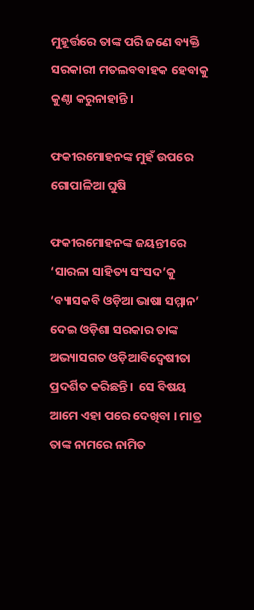ମୁହୂର୍ତ୍ତରେ ତାଙ୍କ ପରି ଜଣେ ବ୍ୟକ୍ତି ସରକାରୀ ମତଲବବାହକ ହେବାକୁ କୁଣ୍ଠା କରୁନାହାନ୍ତି ।

ଫକୀରମୋହନଙ୍କ ମୁହଁ ଉପରେ ଗୋପାଳିଆ ଘୁଷି

ଫକୀରମୋହନଙ୍କ ଜୟନ୍ତୀରେ ‘ସାରଳା ସାହିତ୍ୟ ସଂସଦ’କୁ ‘ବ୍ୟାସକବି ଓଡ଼ିଆ ଭାଷା ସମ୍ମାନ’ ଦେଇ ଓଡ଼ିଶା ସରକାର ତାଙ୍କ ଅଭ୍ୟାସଗତ ଓଡ଼ିଆବିଦ୍ଵେଷୀତା ପ୍ରଦର୍ଶିତ କରିଛନ୍ତି।  ସେ ବିଷୟ ଆମେ ଏହା ପରେ ଦେଖିବା । ମାତ୍ର ତାଙ୍କ ନାମରେ ନାମିତ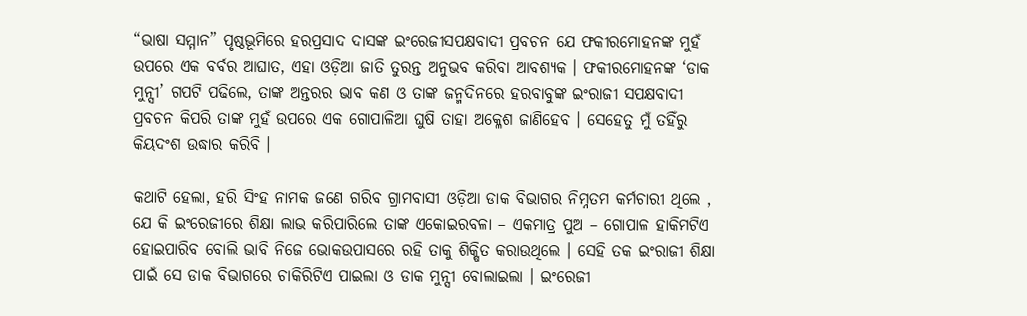“ଭାଷା ସମ୍ମାନ” ପୃଷ୍ଠଭୂମିରେ ହରପ୍ରସାଦ ଦାସଙ୍କ ଇଂରେଜୀସପକ୍ଷବାଦୀ ପ୍ରବଚନ ଯେ ଫକୀରମୋହନଙ୍କ ମୁହଁ ଉପରେ ଏକ ବର୍ବର ଆଘାତ, ଏହା ଓଡ଼ିଆ ଜାତି ତୁରନ୍ତ ଅନୁଭବ କରିବା ଆବଶ୍ୟକ । ଫକୀରମୋହନଙ୍କ ‘ଡାକ ମୁନ୍ସୀ’ ଗପଟି ପଢିଲେ, ତାଙ୍କ ଅନ୍ତରର ଭାବ କଣ ଓ ତାଙ୍କ ଜନ୍ମଦିନରେ ହରବାବୁଙ୍କ ଇଂରାଜୀ ସପକ୍ଷବାଦୀ ପ୍ରବଚନ କିପରି ତାଙ୍କ ମୁହଁ ଉପରେ ଏକ ଗୋପାଳିଆ ଘୁଷି ତାହା ଅକ୍ଳେଶ ଜାଣିହେବ । ସେହେତୁ ମୁଁ ତହିଁରୁ କିୟଦଂଶ ଉଦ୍ଧାର କରିବି ।

କଥାଟି ହେଲା, ହରି ସିଂହ ନାମକ ଜଣେ ଗରିବ ଗ୍ରାମବାସୀ ଓଡ଼ିଆ ଡାକ ବିଭାଗର ନିମ୍ନତମ କର୍ମଚାରୀ ଥିଲେ , ଯେ କି ଇଂରେଜୀରେ ଶିକ୍ଷା ଲାଭ କରିପାରିଲେ ତାଙ୍କ ଏକୋଇରବଳା – ଏକମାତ୍ର ପୁଅ – ଗୋପାଳ ହାକିମଟିଏ ହୋଇପାରିବ ବୋଲି ଭାବି ନିଜେ ଭୋକଉପାସରେ ରହି ତାକୁ ଶିକ୍ଷିତ କରାଉଥିଲେ । ସେହି ତକ ଇଂରାଜୀ ଶିକ୍ଷା ପାଇଁ ସେ ଡାକ ବିଭାଗରେ ଚାକିରିଟିଏ ପାଇଲା ଓ ଡାକ ମୁନ୍ସୀ ବୋଲାଇଲା । ଇଂରେଜୀ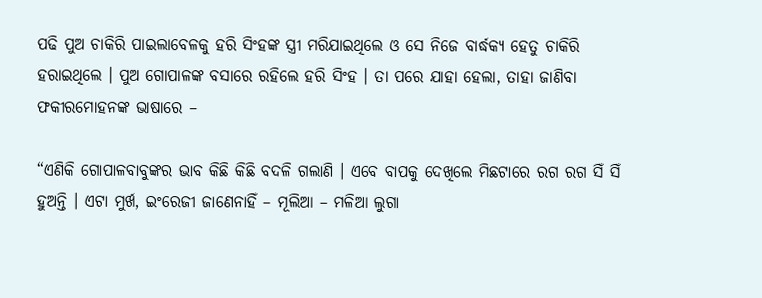ପଢି ପୁଅ ଚାକିରି ପାଇଲାବେଳକୁ ହରି ସିଂହଙ୍କ ସ୍ତ୍ରୀ ମରିଯାଇଥିଲେ ଓ ସେ ନିଜେ ବାର୍ଦ୍ଧକ୍ୟ ହେତୁ ଚାକିରି ହରାଇଥିଲେ । ପୁଅ ଗୋପାଳଙ୍କ ବସାରେ ରହିଲେ ହରି ସିଂହ । ତା ପରେ ଯାହା ହେଲା, ତାହା ଜାଣିବା ଫକୀରମୋହନଙ୍କ ଭାଷାରେ –

“ଏଣିକି ଗୋପାଳବାବୁଙ୍କର ଭାବ କିଛି କିଛି ବଦଳି ଗଲାଣି । ଏବେ ବାପକୁ ଦେଖିଲେ ମିଛଟାରେ ରଗ ରଗ ସିଁ ସିଁ ହୁଅନ୍ତି । ଏଟା ମୁର୍ଖ, ଇଂରେଜୀ ଜାଣେନାହିଁ – ମୂଲିଆ – ମଳିଆ ଲୁଗା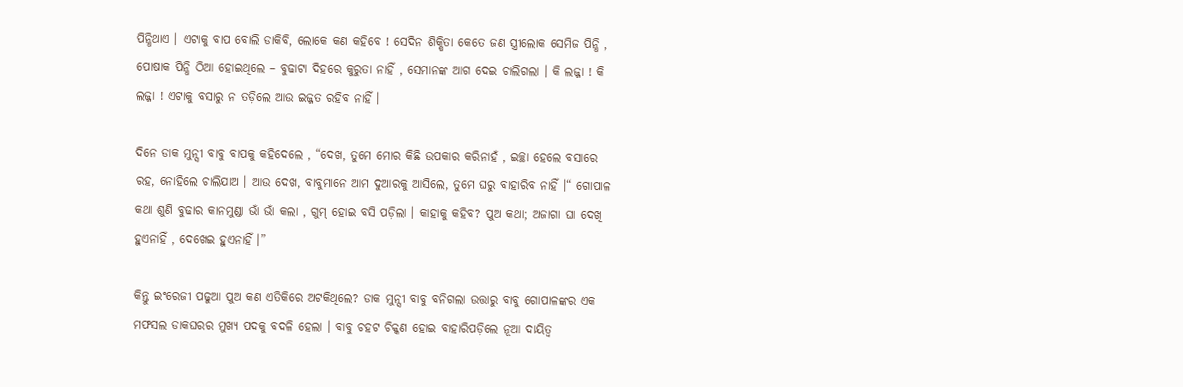ପିନ୍ଧିଥାଏ । ଏଟାକୁ ବାପ ବୋଲି ଡାକିବି, ଲୋକେ କଣ କହିବେ ! ସେଦିନ ଶିକ୍ଷିତା କେତେ ଜଣ ସ୍ତ୍ରୀଲୋକ ସେମିଜ ପିନ୍ଧି , ପୋଷାକ ପିନ୍ଧି ଠିଆ ହୋଇଥିଲେ – ବୁଢାଟା ଦିହରେ କୁରୁତା ନାହିଁ , ସେମାନଙ୍କ ଆଗ ଦେଇ ଚାଲିଗଲା । କି ଲଜ୍ଜା ! କି ଲଜ୍ଜା ! ଏଟାକୁ ବସାରୁ ନ ତଡ଼ିଲେ ଆଉ ଇଜ୍ଜତ ରହିବ ନାହିଁ ।

ଦିନେ ଡାକ ମୁନ୍ସୀ ବାବୁ ବାପକୁ କହିଦେଲେ , “ଦେଖ, ତୁମେ ମୋର କିଛି ଉପକାର କରିନାହଁ , ଇଚ୍ଛା ହେଲେ ବସାରେ ରହ, ନୋହିଲେ ଚାଲିଯାଅ । ଆଉ ଦେଖ, ବାବୁମାନେ ଆମ ଦୁଆରକୁ ଆସିଲେ, ତୁମେ ଘରୁ ବାହାରିବ ନାହିଁ ।“ ଗୋପାଳ କଥା ଶୁଣି ବୁଢାର କାନମୁଣ୍ଡା ଭାଁ ଭାଁ କଲା , ଗୁମ୍ ହୋଇ ବସି ପଡ଼ିଲା । କାହାକୁ କହିବ? ପୁଅ କଥା; ଅଜାଗା ଘା ଦେଖି ହୁଏନାହିଁ , ଦେଖେଇ ହୁଏନାହିଁ ।”

କିନ୍ତୁ ଇଂରେଜୀ ପଢୁଆ ପୁଅ କଣ ଏତିକିରେ ଅଟକିଥିଲେ? ଡାକ ମୁନ୍ସୀ ବାବୁ ବନିଗଲା ଉତ୍ତାରୁ ବାବୁ ଗୋପାଳଙ୍କର ଏକ ମଫସଲ ଡାକଘରର ମୁଖ୍ୟ ପଦକୁ ବଦଳି ହେଲା । ବାବୁ ଚହଟ ଚିକ୍କଣ ହୋଇ ବାହାରିପଡ଼ିଲେ ନୂଆ ଦାୟିତ୍ଵ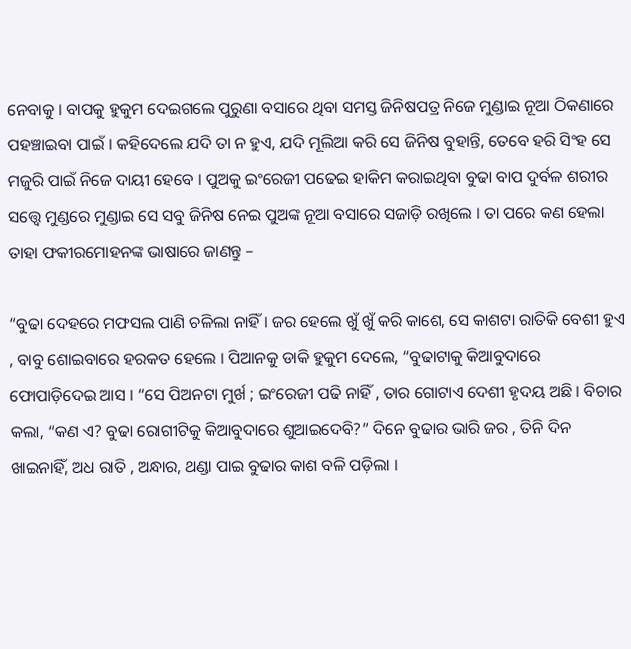ନେବାକୁ । ବାପକୁ ହୁକୁମ ଦେଇଗଲେ ପୁରୁଣା ବସାରେ ଥିବା ସମସ୍ତ ଜିନିଷପତ୍ର ନିଜେ ମୁଣ୍ଡାଇ ନୂଆ ଠିକଣାରେ ପହଞ୍ଚାଇବା ପାଇଁ । କହିଦେଲେ ଯଦି ତା ନ ହୁଏ, ଯଦି ମୂଲିଆ କରି ସେ ଜିନିଷ ବୁହାନ୍ତି, ତେବେ ହରି ସିଂହ ସେ ମଜୁରି ପାଇଁ ନିଜେ ଦାୟୀ ହେବେ । ପୁଅକୁ ଇଂରେଜୀ ପଢେଇ ହାକିମ କରାଇଥିବା ବୁଢା ବାପ ଦୁର୍ବଳ ଶରୀର ସତ୍ତ୍ୱେ ମୁଣ୍ଡରେ ମୁଣ୍ଡାଇ ସେ ସବୁ ଜିନିଷ ନେଇ ପୁଅଙ୍କ ନୂଆ ବସାରେ ସଜାଡ଼ି ରଖିଲେ । ତା ପରେ କଣ ହେଲା ତାହା ଫକୀରମୋହନଙ୍କ ଭାଷାରେ ଜାଣନ୍ତୁ –

“ବୁଢା ଦେହରେ ମଫସଲ ପାଣି ଚଳିଲା ନାହିଁ । ଜର ହେଲେ ଖୁଁ ଖୁଁ କରି କାଶେ, ସେ କାଶଟା ରାତିକି ବେଶୀ ହୁଏ , ବାବୁ ଶୋଇବାରେ ହରକତ ହେଲେ । ପିଆନକୁ ଡାକି ହୁକୁମ ଦେଲେ, “ବୁଢାଟାକୁ କିଆବୁଦାରେ ଫୋପାଡ଼ିଦେଇ ଆସ । “ସେ ପିଅନଟା ମୁର୍ଖ ; ଇଂରେଜୀ ପଢି ନାହିଁ , ତାର ଗୋଟାଏ ଦେଶୀ ହୃଦୟ ଅଛି । ବିଚାର କଲା, “କଣ ଏ? ବୁଢା ରୋଗୀଟିକୁ କିଆବୁଦାରେ ଶୁଆଇଦେବି?” ଦିନେ ବୁଢାର ଭାରି ଜର , ତିନି ଦିନ ଖାଇନାହିଁ, ଅଧ ରାତି , ଅନ୍ଧାର, ଥଣ୍ଡା ପାଇ ବୁଢାର କାଶ ବଳି ପଡ଼ିଲା ।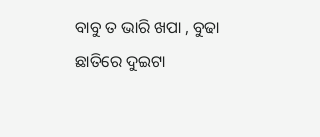ବାବୁ ତ ଭାରି ଖପା , ବୁଢା ଛାତିରେ ଦୁଇଟା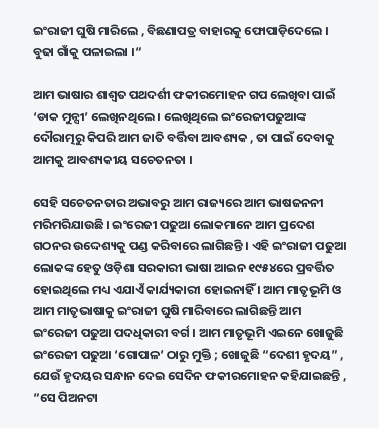ଇଂରାଜୀ ଘୁଷି ମାରିଲେ , ବିଛଣାପତ୍ର ବାହାରକୁ ଫୋପାଡ଼ିଦେଲେ । ବୁଢା ଗାଁକୁ ପଳାଇଲା ।“

ଆମ ଭାଷାର ଶାଶ୍ଵତ ପଥଦର୍ଶୀ ଫକୀରମୋହନ ଗପ ଲେଖିବା ପାଇଁ ‘ଡାକ ମୁନ୍ସୀ’ ଲେଖିନଥିଲେ । ଲେଖିଥିଲେ ଇଂରେଜୀପଢୁଆଙ୍କ ଦୌରାତ୍ମରୁ କିପରି ଆମ ଜାତି ବର୍ତ୍ତିବା ଆବଶ୍ୟକ , ତା ପାଇଁ ଦେବାକୁ ଆମକୁ ଆବଶ୍ୟକୀୟ ସଚେତନତା ।

ସେହି ସଚେତନତାର ଅଭାବରୁ ଆମ ରାଜ୍ୟରେ ଆମ ଭାଷଜନନୀ ମରିମରିଯାଉଛି । ଇଂରେଜୀ ପଢୁଆ ଲୋକମାନେ ଆମ ପ୍ରଦେଶ ଗଠନର ଉଦ୍ଦେଶ୍ୟକୁ ପଣ୍ଡ କରିବାରେ ଲାଗିଛନ୍ତି । ଏହି ଇଂରାଜୀ ପଢୁଆ ଲୋକଙ୍କ ହେତୁ ଓଡ଼ିଶା ସରକାରୀ ଭାଷା ଆଇନ ୧୯୫୪ରେ ପ୍ରବର୍ତ୍ତିତ ହୋଇଥିଲେ ମଧ୍ୟ ଏଯାଏଁ କାର୍ଯ୍ୟକାରୀ ହୋଇନାହିଁ । ଆମ ମାତୃଭୂମି ଓ ଆମ ମାତୃଭାଷାକୁ ଇଂରାଜୀ ଘୁଷି ମାରିବାରେ ଲାଗିଛନ୍ତି ଆମ ଇଂରେଜୀ ପଢୁଆ ପଦଧିକାରୀ ବର୍ଗ । ଆମ ମାତୃଭୂମି ଏଇନେ ଖୋଜୁଛି ଇଂରେଜୀ ପଢୁଆ ‘ଗୋପାଳ’ ଠାରୁ ମୁକ୍ତି ; ଖୋଜୁଛି “ଦେଶୀ ହୃଦୟ” , ଯେଉଁ ହୃଦୟର ସନ୍ଧାନ ଦେଇ ସେଦିନ ଫକୀରମୋହନ କହିଯାଇଛନ୍ତି , “ସେ ପିଅନଟା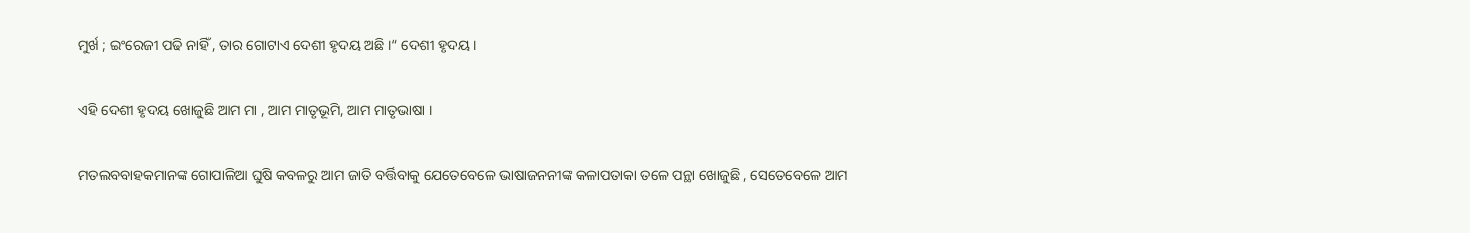ମୁର୍ଖ ; ଇଂରେଜୀ ପଢି ନାହିଁ , ତାର ଗୋଟାଏ ଦେଶୀ ହୃଦୟ ଅଛି ।“ ଦେଶୀ ହୃଦୟ ।

ଏହି ଦେଶୀ ହୃଦୟ ଖୋଜୁଛି ଆମ ମା , ଆମ ମାତୃଭୂମି, ଆମ ମାତୃଭାଷା ।

ମତଲବବାହକମାନଙ୍କ ଗୋପାଳିଆ ଘୁଷି କବଳରୁ ଆମ ଜାତି ବର୍ତ୍ତିବାକୁ ଯେତେବେଳେ ଭାଷାଜନନୀଙ୍କ କଳାପତାକା ତଳେ ପନ୍ଥା ଖୋଜୁଛି , ସେତେବେଳେ ଆମ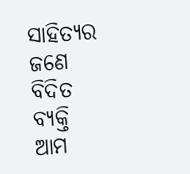ସାହିତ୍ୟର ଜଣେ ବିଦିତ ବ୍ୟକ୍ତି ଆମ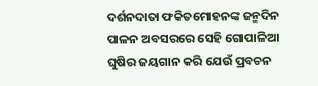ଦର୍ଶନଦାତା ଫକିତମୋହନଙ୍କ ଜନ୍ମଦିନ ପାଳନ ଅବସରରେ ସେହି ଗୋପାଳିଆ ଘୁଷିର ଜୟଗାନ କରି ଯେଉଁ ପ୍ରବଚନ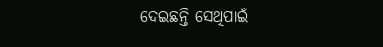ଦେଇଛନ୍ତି ସେଥିପାଇଁ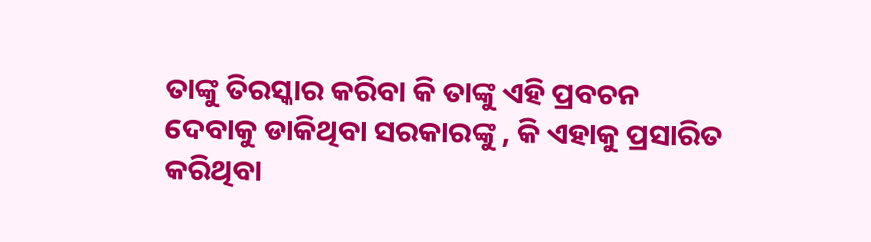ତାଙ୍କୁ ତିରସ୍କାର କରିବା କି ତାଙ୍କୁ ଏହି ପ୍ରବଚନ ଦେବାକୁ ଡାକିଥିବା ସରକାରଙ୍କୁ , କି ଏହାକୁ ପ୍ରସାରିତ କରିଥିବା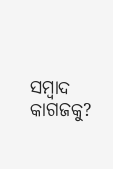ସମ୍ବାଦ କାଗଜକୁ?